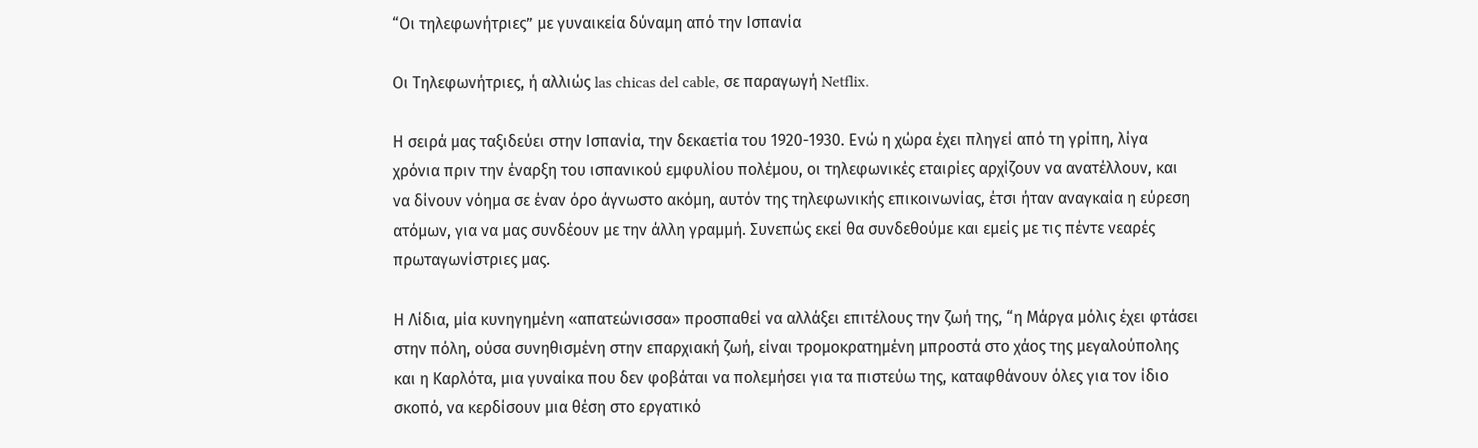“Οι τηλεφωνήτριες” με γυναικεία δύναμη από την Ισπανία

Οι Τηλεφωνήτριες, ή αλλιώς las chicas del cable, σε παραγωγή Netflix.

Η σειρά μας ταξιδεύει στην Ισπανία, την δεκαετία του 1920-1930. Ενώ η χώρα έχει πληγεί από τη γρίπη, λίγα χρόνια πριν την έναρξη του ισπανικού εμφυλίου πολέμου, οι τηλεφωνικές εταιρίες αρχίζουν να ανατέλλουν, και να δίνουν νόημα σε έναν όρο άγνωστο ακόμη, αυτόν της τηλεφωνικής επικοινωνίας, έτσι ήταν αναγκαία η εύρεση ατόμων, για να μας συνδέουν με την άλλη γραμμή. Συνεπώς εκεί θα συνδεθούμε και εμείς με τις πέντε νεαρές πρωταγωνίστριες μας.

Η Λίδια, μία κυνηγημένη «απατεώνισσα» προσπαθεί να αλλάξει επιτέλους την ζωή της, “η Μάργα μόλις έχει φτάσει στην πόλη, ούσα συνηθισμένη στην επαρχιακή ζωή, είναι τρομοκρατημένη μπροστά στο χάος της μεγαλούπολης και η Καρλότα, μια γυναίκα που δεν φοβάται να πολεμήσει για τα πιστεύω της, καταφθάνουν όλες για τον ίδιο σκοπό, να κερδίσουν μια θέση στο εργατικό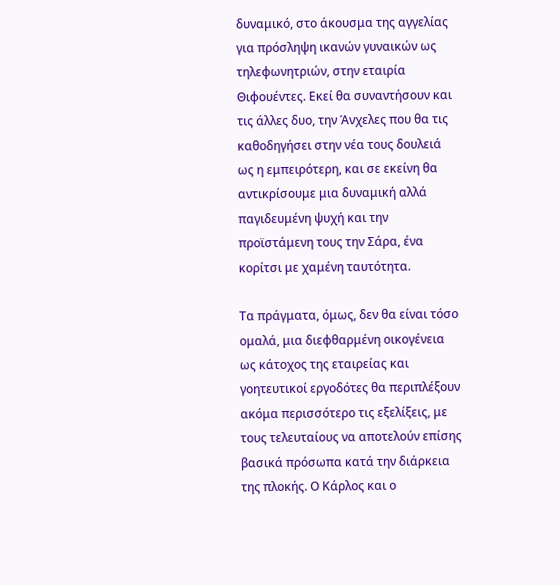δυναμικό, στο άκουσμα της αγγελίας για πρόσληψη ικανών γυναικών ως τηλεφωνητριών, στην εταιρία Θιφουέντες. Εκεί θα συναντήσουν και τις άλλες δυο, την Άνχελες που θα τις καθοδηγήσει στην νέα τους δουλειά ως η εμπειρότερη, και σε εκείνη θα αντικρίσουμε μια δυναμική αλλά παγιδευμένη ψυχή και την προϊστάμενη τους την Σάρα, ένα κορίτσι με χαμένη ταυτότητα.

Τα πράγματα, όμως, δεν θα είναι τόσο ομαλά, μια διεφθαρμένη οικογένεια ως κάτοχος της εταιρείας και γοητευτικοί εργοδότες θα περιπλέξουν ακόμα περισσότερο τις εξελίξεις, με τους τελευταίους να αποτελούν επίσης βασικά πρόσωπα κατά την διάρκεια της πλοκής. Ο Κάρλος και ο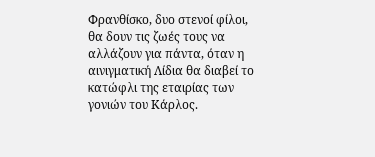Φρανθίσκο, δυο στενοί φίλοι, θα δουν τις ζωές τους να αλλάζουν για πάντα, όταν η αινιγματική Λίδια θα διαβεί το κατώφλι της εταιρίας των γονιών του Κάρλος.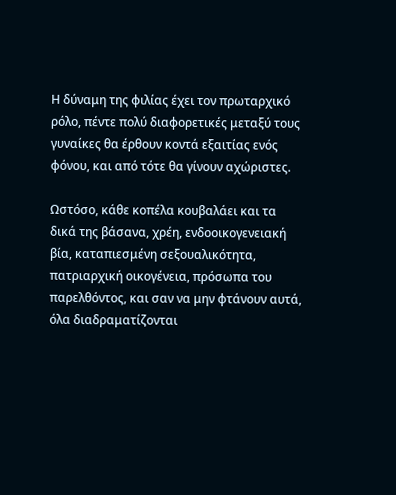Η δύναμη της φιλίας έχει τον πρωταρχικό ρόλο, πέντε πολύ διαφορετικές μεταξύ τους γυναίκες θα έρθουν κοντά εξαιτίας ενός φόνου, και από τότε θα γίνουν αχώριστες.

Ωστόσο, κάθε κοπέλα κουβαλάει και τα δικά της βάσανα, χρέη, ενδοοικογενειακή βία, καταπιεσμένη σεξουαλικότητα, πατριαρχική οικογένεια, πρόσωπα του παρελθόντος, και σαν να μην φτάνουν αυτά, όλα διαδραματίζονται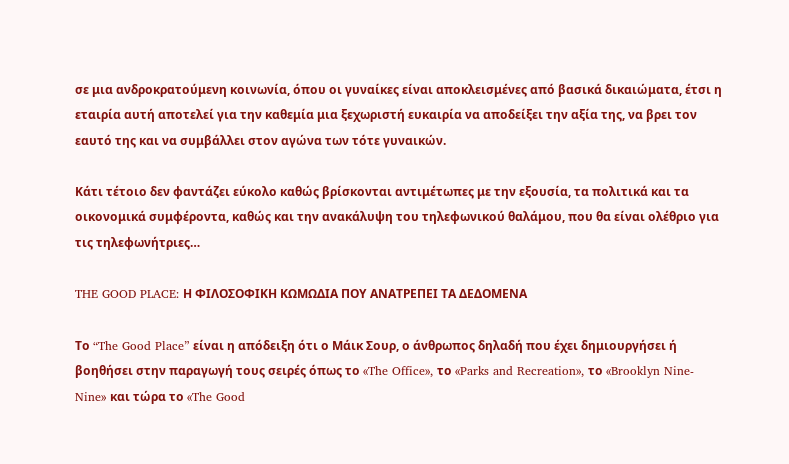σε μια ανδροκρατούμενη κοινωνία, όπου οι γυναίκες είναι αποκλεισμένες από βασικά δικαιώματα, έτσι η εταιρία αυτή αποτελεί για την καθεμία μια ξεχωριστή ευκαιρία να αποδείξει την αξία της, να βρει τον εαυτό της και να συμβάλλει στον αγώνα των τότε γυναικών.

Κάτι τέτοιο δεν φαντάζει εύκολο καθώς βρίσκονται αντιμέτωπες με την εξουσία, τα πολιτικά και τα οικονομικά συμφέροντα, καθώς και την ανακάλυψη του τηλεφωνικού θαλάμου, που θα είναι ολέθριο για τις τηλεφωνήτριες…

THE GOOD PLACE: Η ΦΙΛΟΣΟΦΙΚΗ ΚΩΜΩΔΙΑ ΠΟΥ ΑΝΑΤΡΕΠΕΙ ΤΑ ΔΕΔΟΜΕΝΑ

Το “The Good Place” είναι η απόδειξη ότι ο Μάικ Σουρ, ο άνθρωπος δηλαδή που έχει δημιουργήσει ή βοηθήσει στην παραγωγή τους σειρές όπως το «The Office», το «Parks and Recreation», το «Brooklyn Nine-Nine» και τώρα το «The Good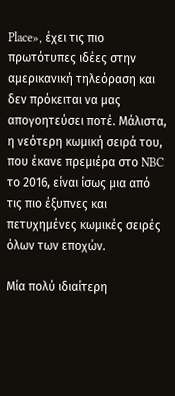Place», έχει τις πιο πρωτότυπες ιδέες στην αμερικανική τηλεόραση και δεν πρόκειται να μας απογοητεύσει ποτέ. Μάλιστα, η νεότερη κωμική σειρά του, που έκανε πρεμιέρα στο NBC το 2016, είναι ίσως μια από τις πιο έξυπνες και πετυχημένες κωμικές σειρές όλων των εποχών.

Μία πολύ ιδιαίτερη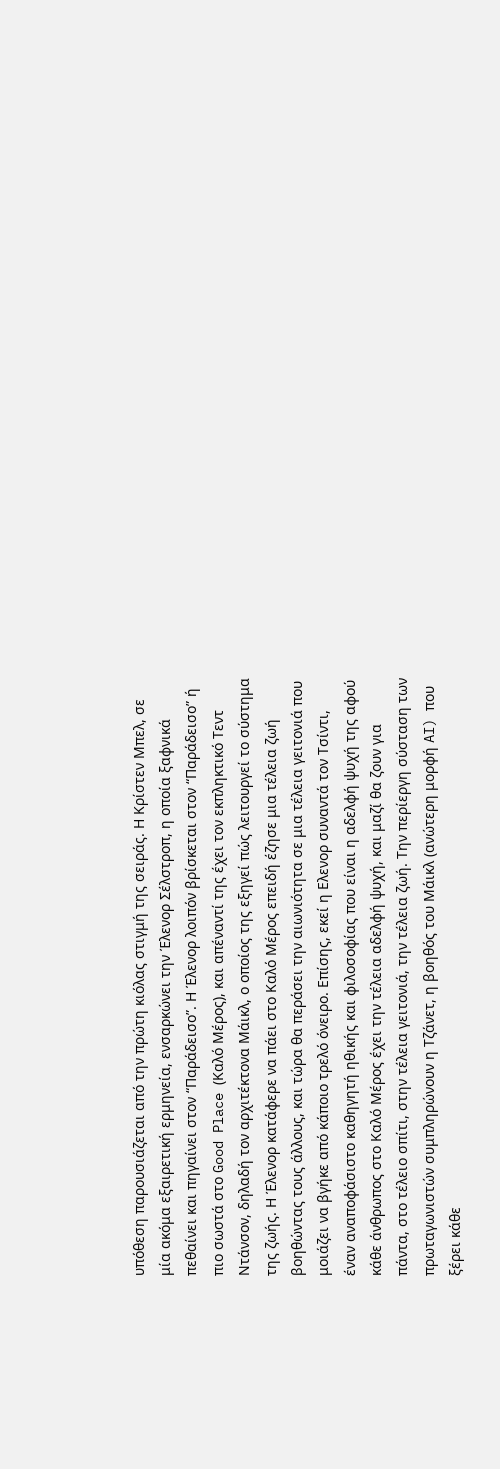υπόθεση παρουσιάζεται από την πρώτη κιόλας στιγμή της σειράς. Η Κρίστεν Μπελ, σε μία ακόμα εξαιρετική ερμηνεία, ενσαρκώνει την Έλενορ Σέλστροπ, η οποία ξαφνικά πεθαίνει και πηγαίνει στον “Παράδεισο”. Η Έλενορ λοιπόν βρίσκεται στον “Παράδεισο” ή πιο σωστά στο Good Place (Καλό Μέρος), και απέναντί της έχει τον εκπληκτικό Τεντ Ντάνσον, δηλαδή τον αρχιτέκτονα Μάικλ, ο οποίος της εξηγεί πώς λειτουργεί το σύστημα της ζωής. Η Έλενορ κατάφερε να πάει στο Καλό Μέρος επειδή έζησε μια τέλεια ζωή βοηθώντας τους άλλους, και τώρα θα περάσει την αιωνιότητα σε μια τέλεια γειτονιά που μοιάζει να βγήκε από κάποιο τρελό όνειρο. Επίσης, εκεί η Ελενορ συναντά τον Τσίντι, έναν αναποφάσιστο καθηγητή ηθικής και φιλοσοφίας που είναι η αδελφή ψυχή της αφού κάθε άνθρωπος στο Καλό Μέρος έχει την τέλεια αδελφή ψυχή, και μαζί θα ζουν για πάντα, στο τέλειο σπίτι, στην τέλεια γειτονιά, την τέλεια ζωή. Την περίεργη σύσταση των πρωταγωνιστών συμπληρώνουν η Τζάνετ, η βοηθός του Μάικλ (ανώτερη μορφή AI) που ξέρει κάθε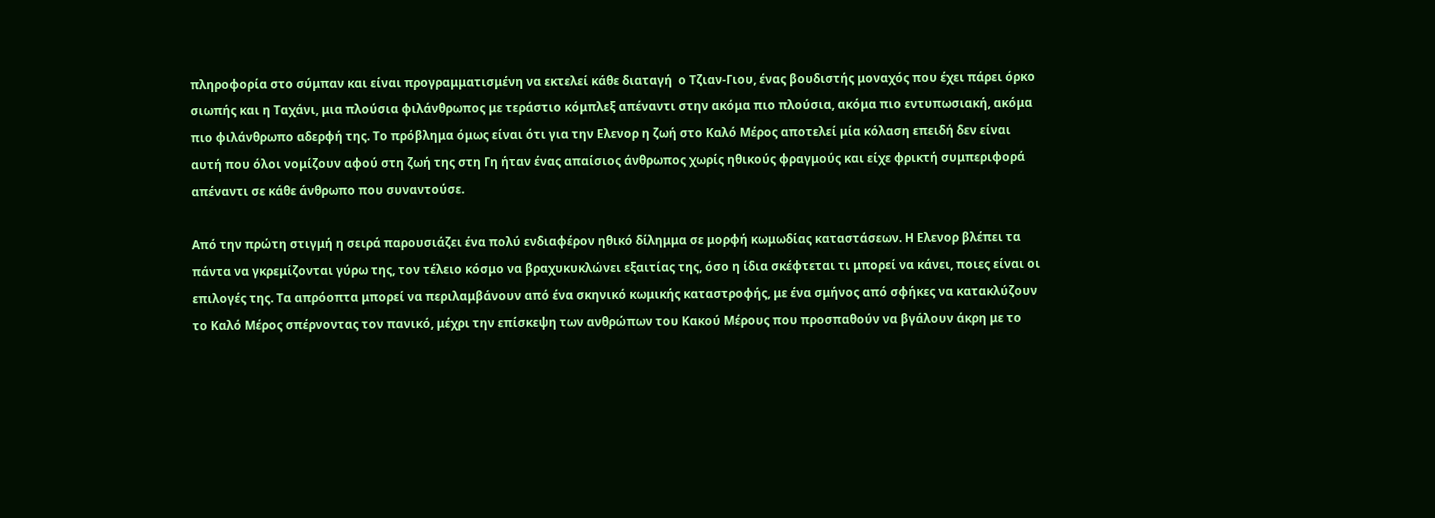πληροφορία στο σύμπαν και είναι προγραμματισμένη να εκτελεί κάθε διαταγή  ο Τζιαν-Γιου, ένας βουδιστής μοναχός που έχει πάρει όρκο σιωπής και η Ταχάνι, μια πλούσια φιλάνθρωπος με τεράστιο κόμπλεξ απέναντι στην ακόμα πιο πλούσια, ακόμα πιο εντυπωσιακή, ακόμα πιο φιλάνθρωπο αδερφή της. Το πρόβλημα όμως είναι ότι για την Ελενορ η ζωή στο Καλό Μέρος αποτελεί μία κόλαση επειδή δεν είναι αυτή που όλοι νομίζουν αφού στη ζωή της στη Γη ήταν ένας απαίσιος άνθρωπος χωρίς ηθικούς φραγμούς και είχε φρικτή συμπεριφορά απέναντι σε κάθε άνθρωπο που συναντούσε.

Από την πρώτη στιγμή η σειρά παρουσιάζει ένα πολύ ενδιαφέρον ηθικό δίλημμα σε μορφή κωμωδίας καταστάσεων. Η Ελενορ βλέπει τα πάντα να γκρεμίζονται γύρω της, τον τέλειο κόσμο να βραχυκυκλώνει εξαιτίας της, όσο η ίδια σκέφτεται τι μπορεί να κάνει, ποιες είναι οι επιλογές της. Τα απρόοπτα μπορεί να περιλαμβάνουν από ένα σκηνικό κωμικής καταστροφής, με ένα σμήνος από σφήκες να κατακλύζουν το Καλό Μέρος σπέρνοντας τον πανικό, μέχρι την επίσκεψη των ανθρώπων του Κακού Μέρους που προσπαθούν να βγάλουν άκρη με το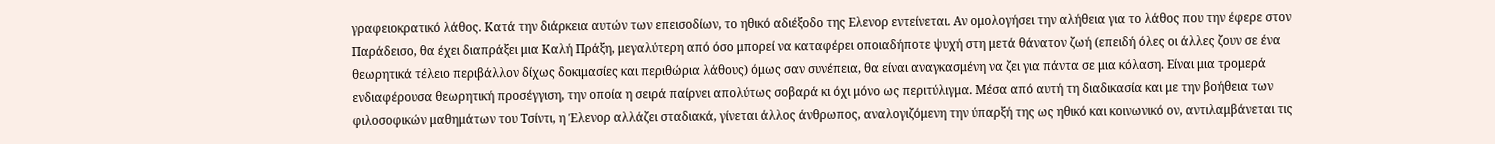γραφειοκρατικό λάθος. Κατά την διάρκεια αυτών των επεισοδίων, το ηθικό αδιέξοδο της Ελενορ εντείνεται. Αν ομολογήσει την αλήθεια για το λάθος που την έφερε στον Παράδεισο, θα έχει διαπράξει μια Καλή Πράξη, μεγαλύτερη από όσο μπορεί να καταφέρει οποιαδήποτε ψυχή στη μετά θάνατον ζωή (επειδή όλες οι άλλες ζουν σε ένα θεωρητικά τέλειο περιβάλλον δίχως δοκιμασίες και περιθώρια λάθους) όμως σαν συνέπεια, θα είναι αναγκασμένη να ζει για πάντα σε μια κόλαση. Είναι μια τρομερά ενδιαφέρουσα θεωρητική προσέγγιση, την οποία η σειρά παίρνει απολύτως σοβαρά κι όχι μόνο ως περιτύλιγμα. Μέσα από αυτή τη διαδικασία και με την βοήθεια των φιλοσοφικών μαθημάτων του Τσίντι, η Έλενορ αλλάζει σταδιακά, γίνεται άλλος άνθρωπος, αναλογιζόμενη την ύπαρξή της ως ηθικό και κοινωνικό ον, αντιλαμβάνεται τις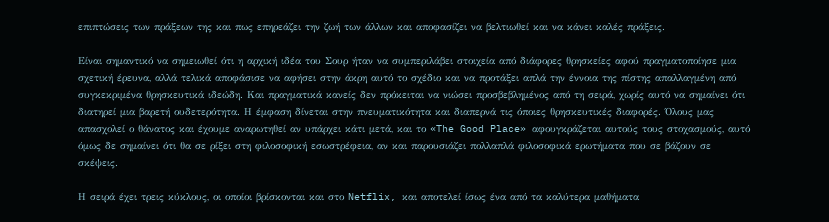επιπτώσεις των πράξεων της και πως επηρεάζει την ζωή των άλλων και αποφασίζει να βελτιωθεί και να κάνει καλές πράξεις.

Είναι σημαντικό να σημειωθεί ότι η αρχική ιδέα του Σουρ ήταν να συμπεριλάβει στοιχεία από διάφορες θρησκείες αφού πραγματοποίησε μια σχετική έρευνα, αλλά τελικά αποφάσισε να αφήσει στην άκρη αυτό το σχέδιο και να προτάξει απλά την έννοια της πίστης απαλλαγμένη από συγκεκριμένα θρησκευτικά ιδεώδη. Και πραγματικά κανείς δεν πρόκειται να νιώσει προσβεβλημένος από τη σειρά, χωρίς αυτό να σημαίνει ότι διατηρεί μια βαρετή ουδετερότητα. Η έμφαση δίνεται στην πνευματικότητα και διαπερνά τις όποιες θρησκευτικές διαφορές. Όλους μας απασχολεί ο θάνατος και έχουμε αναρωτηθεί αν υπάρχει κάτι μετά, και το «The Good Place» αφουγκράζεται αυτούς τους στοχασμούς, αυτό όμως δε σημαίνει ότι θα σε ρίξει στη φιλοσοφική εσωστρέφεια, αν και παρουσιάζει πολλαπλά φιλοσοφικά ερωτήματα που σε βάζουν σε σκέψεις.

Η σειρά έχει τρεις κύκλους, οι οποίοι βρίσκονται και στο Netflix, και αποτελεί ίσως ένα από τα καλύτερα μαθήματα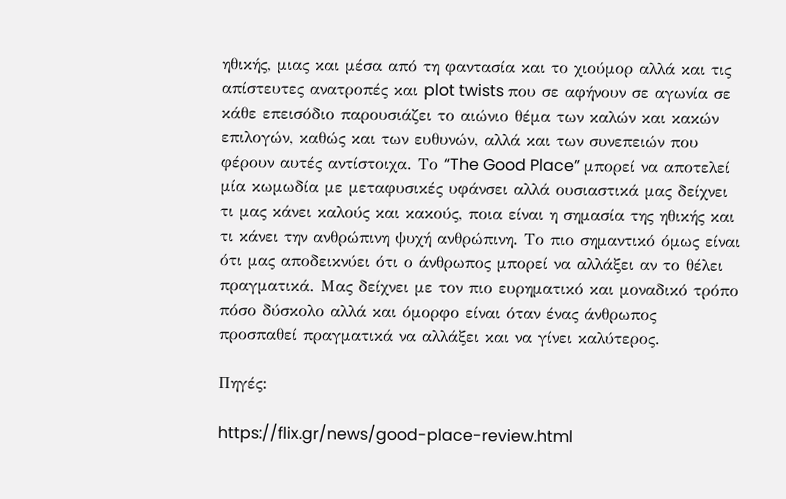ηθικής, μιας και μέσα από τη φαντασία και το χιούμορ αλλά και τις απίστευτες ανατροπές και plot twists που σε αφήνουν σε αγωνία σε κάθε επεισόδιο παρουσιάζει το αιώνιο θέμα των καλών και κακών επιλογών, καθώς και των ευθυνών, αλλά και των συνεπειών που φέρουν αυτές αντίστοιχα. Το “The Good Place” μπορεί να αποτελεί μία κωμωδία με μεταφυσικές υφάνσει αλλά ουσιαστικά μας δείχνει τι μας κάνει καλούς και κακούς, ποια είναι η σημασία της ηθικής και τι κάνει την ανθρώπινη ψυχή ανθρώπινη. Το πιο σημαντικό όμως είναι ότι μας αποδεικνύει ότι ο άνθρωπος μπορεί να αλλάξει αν το θέλει πραγματικά. Μας δείχνει με τον πιο ευρηματικό και μοναδικό τρόπο πόσο δύσκολο αλλά και όμορφο είναι όταν ένας άνθρωπος προσπαθεί πραγματικά να αλλάξει και να γίνει καλύτερος.

Πηγές:

https://flix.gr/news/good-place-review.html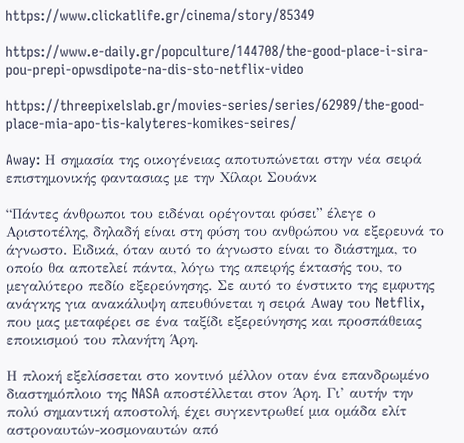https://www.clickatlife.gr/cinema/story/85349

https://www.e-daily.gr/popculture/144708/the-good-place-i-sira-pou-prepi-opwsdipote-na-dis-sto-netflix-video

https://threepixelslab.gr/movies-series/series/62989/the-good-place-mia-apo-tis-kalyteres-komikes-seires/

Away: Η σημασία της οικογένειας αποτυπώνεται στην νέα σειρά επιστημονικής φαντασιας με την Χίλαρι Σουάνκ

“Πάντες άνθρωποι του ειδέναι ορέγονται φύσει” έλεγε ο Αριστοτέλης, δηλαδή είναι στη φύση του ανθρώπου να εξερευνά το άγνωστο. Ειδικά, όταν αυτό το άγνωστο είναι το διάστημα, το οποίο θα αποτελεί πάντα, λόγω της απειρής έκτασής του, το μεγαλύτερο πεδίο εξερεύνησης. Σε αυτό το ένστικτο της εμφυτης ανάγκης για ανακάλυψη απευθύνεται η σειρά Αway του Netflix, που μας μεταφέρει σε ένα ταξίδι εξερεύνησης και προσπάθειας εποικισμού του πλανήτη Άρη.

Η πλοκή εξελίσσεται στο κοντινό μέλλον οταν ένα επανδρωμένο διαστημόπλοιο της NASA αποστέλλεται στον Άρη. Γι’ αυτήν την πολύ σημαντική αποστολή, έχει συγκεντρωθεί μια ομάδα ελίτ αστροναυτών-κοσμοναυτών από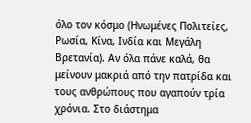όλο τον κόσμο (Ηνωμένες Πολιτείες, Ρωσία, Κίνα, Ινδία και Μεγάλη Βρετανία). Αν όλα πάνε καλά, θα μείνουν μακριά από την πατρίδα και τους ανθρώπους που αγαπούν τρία χρόνια. Στο διάστημα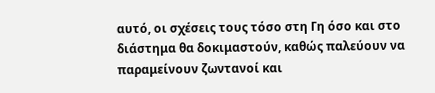αυτό, οι σχέσεις τους τόσο στη Γη όσο και στο διάστημα θα δοκιμαστούν, καθώς παλεύουν να παραμείνουν ζωντανοί και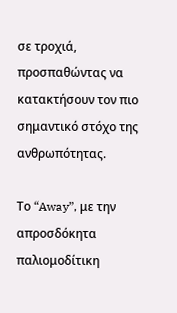σε τροχιά, προσπαθώντας να κατακτήσουν τον πιο σημαντικό στόχο της ανθρωπότητας.

Το “Away”, με την απροσδόκητα παλιομοδίτικη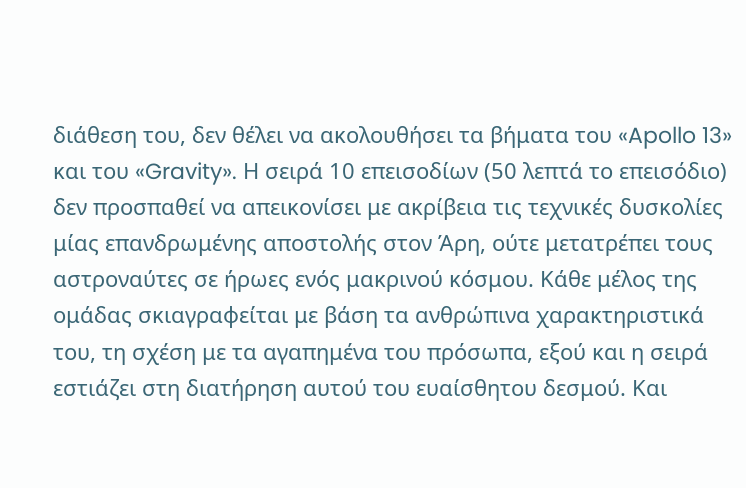διάθεση του, δεν θέλει να ακολουθήσει τα βήματα του «Apollo 13» και του «Gravity». Η σειρά 10 επεισοδίων (50 λεπτά το επεισόδιο) δεν προσπαθεί να απεικονίσει με ακρίβεια τις τεχνικές δυσκολίες μίας επανδρωμένης αποστολής στον Άρη, ούτε μετατρέπει τους αστροναύτες σε ήρωες ενός μακρινού κόσμου. Κάθε μέλος της ομάδας σκιαγραφείται με βάση τα ανθρώπινα χαρακτηριστικά του, τη σχέση με τα αγαπημένα του πρόσωπα, εξού και η σειρά εστιάζει στη διατήρηση αυτού του ευαίσθητου δεσμού. Και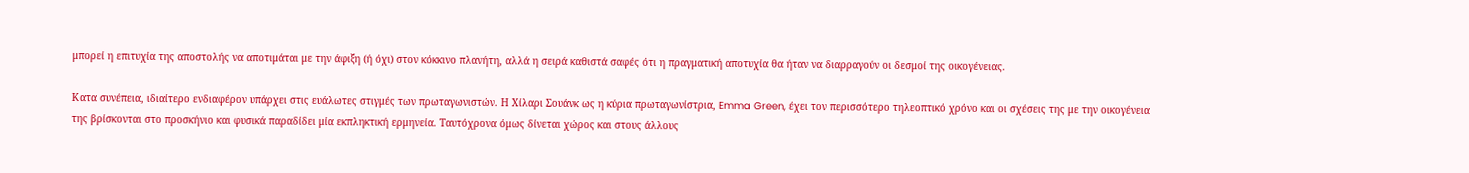μπορεί η επιτυχία της αποστολής να αποτιμάται με την άφιξη (ή όχι) στον κόκκινο πλανήτη, αλλά η σειρά καθιστά σαφές ότι η πραγματική αποτυχία θα ήταν να διαρραγούν οι δεσμοί της οικογένειας.

Κατα συνέπεια, ιδιαίτερο ενδιαφέρον υπάρχει στις ευάλωτες στιγμές των πρωταγωνιστών. Η Χίλαρι Σουάνκ ως η κύρια πρωταγωνίστρια, Emma Green, έχει τον περισσότερο τηλεοπτικό χρόνο και οι σχέσεις της με την οικογένεια της βρίσκονται στο προσκήνιο και φυσικά παραδίδει μία εκπληκτική ερμηνεία. Ταυτόχρονα όμως δίνεται χώρος και στους άλλους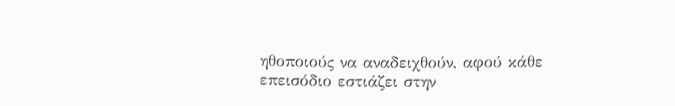ηθοποιούς να αναδειχθούν, αφού κάθε επεισόδιο εστιάζει στην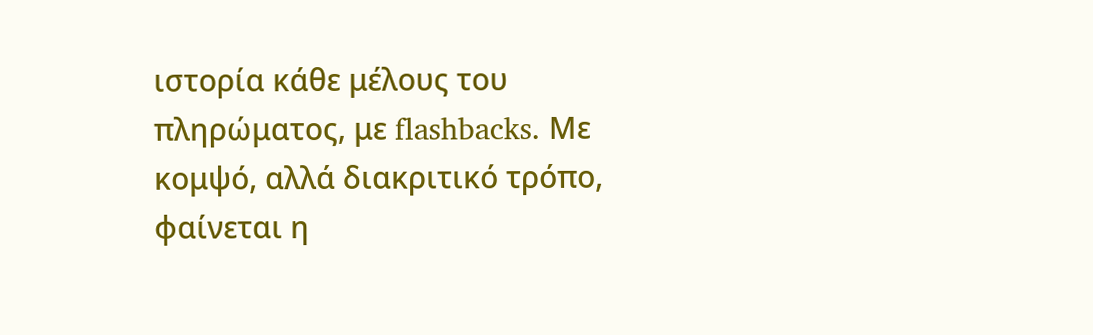ιστορία κάθε μέλους του πληρώματος, με flashbacks. Με κομψό, αλλά διακριτικό τρόπο, φαίνεται η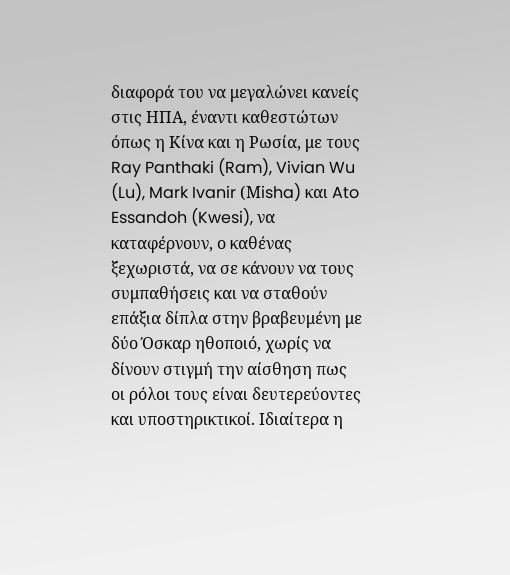διαφορά του να μεγαλώνει κανείς στις ΗΠΑ, έναντι καθεστώτων όπως η Κίνα και η Ρωσία, με τους Ray Panthaki (Ram), Vivian Wu (Lu), Mark Ivanir (Μisha) και Ato Essandoh (Kwesi), να καταφέρνουν, ο καθένας ξεχωριστά, να σε κάνουν να τους συμπαθήσεις και να σταθούν επάξια δίπλα στην βραβευμένη με δύο Όσκαρ ηθοποιό, χωρίς να δίνουν στιγμή την αίσθηση πως οι ρόλοι τους είναι δευτερεύοντες και υποστηρικτικοί. Ιδιαίτερα η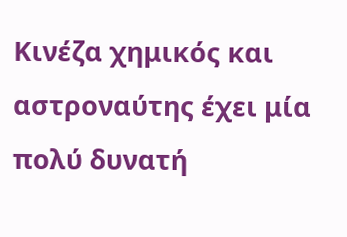Κινέζα χημικός και αστροναύτης έχει μία πολύ δυνατή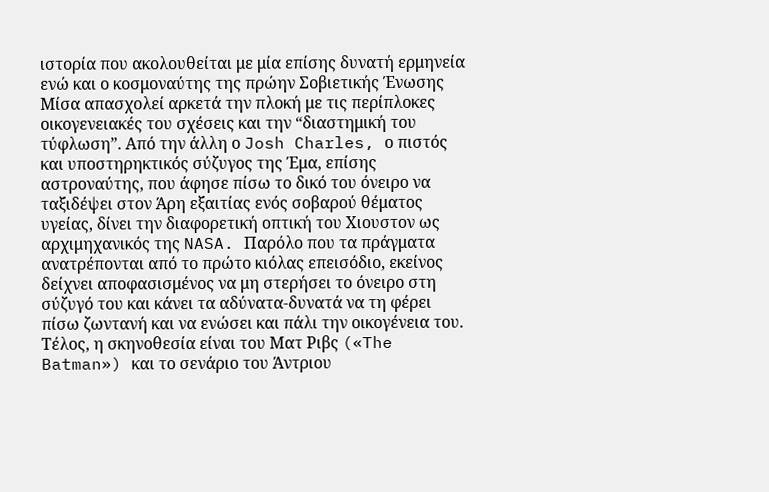ιστορία που ακολουθείται με μία επίσης δυνατή ερμηνεία ενώ και ο κοσμοναύτης της πρώην Σοβιετικής Ένωσης Μίσα απασχολεί αρκετά την πλοκή με τις περίπλοκες οικογενειακές του σχέσεις και την “διαστημική του τύφλωση”. Από την άλλη ο Josh Charles, ο πιστός και υποστηρηκτικός σύζυγος της Έμα, επίσης αστροναύτης, που άφησε πίσω το δικό του όνειρο να ταξιδέψει στον Άρη εξαιτίας ενός σοβαρού θέματος υγείας, δίνει την διαφορετική οπτική του Χιουστον ως αρχιμηχανικός της NASA. Παρόλο που τα πράγματα ανατρέπονται από το πρώτο κιόλας επεισόδιο, εκείνος δείχνει αποφασισμένος να μη στερήσει το όνειρο στη σύζυγό του και κάνει τα αδύνατα-δυνατά να τη φέρει πίσω ζωντανή και να ενώσει και πάλι την οικογένεια του. Τέλος, η σκηνοθεσία είναι του Ματ Ριβς («The Batman») και το σενάριο του Άντριου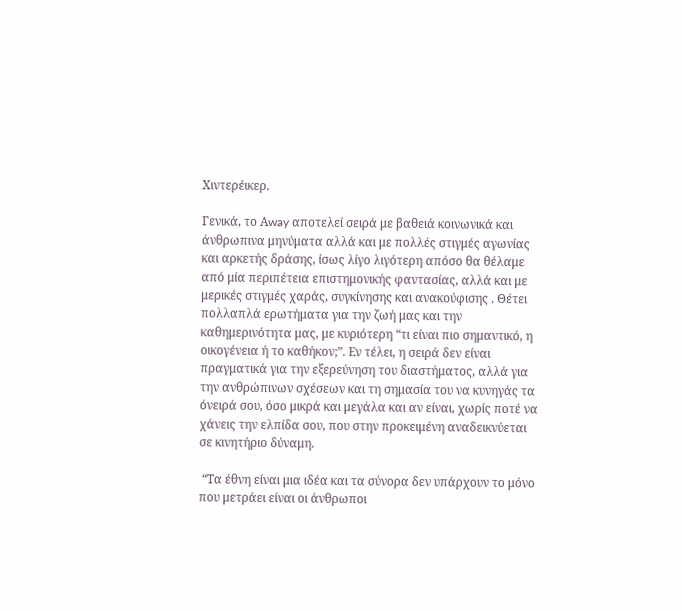Χιντερέικερ.

Γενικά, το Αway αποτελεί σειρά με βαθειά κοινωνικά και άνθρωπινα μηνύματα αλλά και με πολλές στιγμές αγωνίας και αρκετής δράσης, ίσως λίγο λιγότερη απόσο θα θέλαμε από μία περιπέτεια επιστημονικής φαντασίας, αλλά και με μερικές στιγμές χαράς, συγκίνησης και ανακούφισης . Θέτει πολλαπλά ερωτήματα για την ζωή μας και την καθημερινότητα μας, με κυριότερη “τι είναι πιο σημαντικό, η οικογένεια ή το καθήκον;”. Εν τέλει, η σειρά δεν είναι πραγματικά για την εξερεύνηση του διαστήματος, αλλά για την ανθρώπινων σχέσεων και τη σημασία του να κυνηγάς τα όνειρά σου, όσο μικρά και μεγάλα και αν είναι, χωρίς ποτέ να χάνεις την ελπίδα σου, που στην προκειμένη αναδεικνύεται σε κινητήριο δύναμη.

 “Τα έθνη είναι μια ιδέα και τα σύνορα δεν υπάρχουν το μόνο που μετράει είναι οι άνθρωποι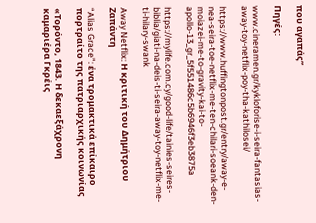που αγαπάς”

Πηγές:

www.cineramen.gr/kykloforise-i-seira-fantasias-away-toy-netflix-poy-tha-kathilosei/

https://www.huffingtonpost.gr/entry/away-e-nea-seira-toe-netflix-me-ten-chilari-soeank-den-moiazei-me-to-gravity-kai-to-apollo-13_gr_5f551486c5b6946f3eb3875a

https://mylife.com.cy/good-life/tainies-seires-biblia/giati-na-deis-ti-seira-away-toy-netflix-me-ti-hilary-swank

Away Netflix: Η κριτική του Δημήτριου Ζαπάντη

“Alias Grace”: ένα τρομακτικά επίκαιρο πορτραίτο της πατριαρχικής κοινωνίας

«Τορόντο, 1843. Η δεκαεξάχρονη καμαριέρα Γκρέις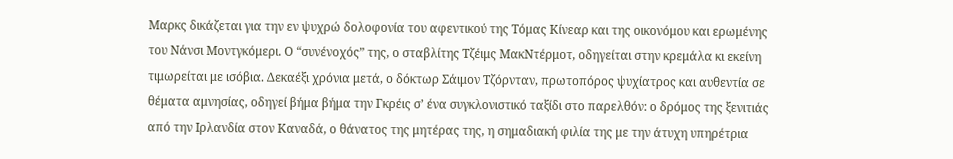Μαρκς δικάζεται για την εν ψυχρώ δολοφονία του αφεντικού της Τόμας Κίνεαρ και της οικονόμου και ερωμένης του Νάνσι Μοντγκόμερι. Ο “συνένοχός” της, ο σταβλίτης Τζέιμς ΜακΝτέρμοτ, οδηγείται στην κρεμάλα κι εκείνη τιμωρείται με ισόβια. Δεκαέξι χρόνια μετά, ο δόκτωρ Σάιμον Τζόρνταν, πρωτοπόρος ψυχίατρος και αυθεντία σε θέματα αμνησίας, οδηγεί βήμα βήμα την Γκρέις σ’ ένα συγκλονιστικό ταξίδι στο παρελθόν: ο δρόμος της ξενιτιάς από την Ιρλανδία στον Καναδά, ο θάνατος της μητέρας της, η σημαδιακή φιλία της με την άτυχη υπηρέτρια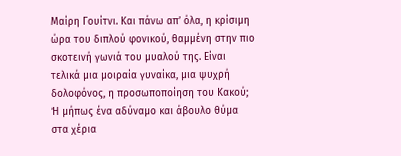Μαίρη Γουίτνι. Και πάνω απ’ όλα, η κρίσιμη ώρα του διπλού φονικού, θαμμένη στην πιο σκοτεινή γωνιά του μυαλού της. Είναι τελικά μια μοιραία γυναίκα, μια ψυχρή δολοφόνος, η προσωποποίηση του Κακού; Ή μήπως ένα αδύναμο και άβουλο θύμα στα χέρια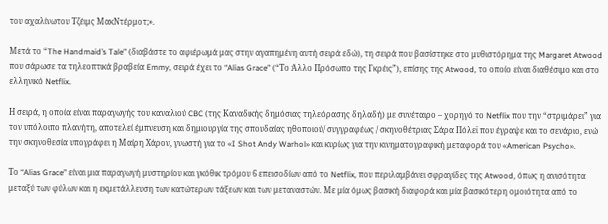του αχαλίνωτου Τζέιμς ΜακΝτέρμοτ;».

Μετά τo “The Handmaid’s Tale” (διαβάστε το αφιέρωμά μας στην αγαπημένη αυτή σειρά εδώ), τη σειρά που βασίστηκε στο μυθιστόρημα της Margaret Atwood που σάρωσε τα τηλεοπτικά βραβεία Emmy, σειρά έχει το “Alias Grace” (“Το Άλλο Πρόσωπο της Γκρέις”), επίσης της Atwood, το οποίο είναι διαθέσιμο και στο ελληνικό Netflix.

Η σειρά, η οποία είναι παραγωγής του καναλιού CBC (της Καναδικής δημόσιας τηλεόρασης δηλαδή) με συνέταιρο – χορηγό το Netflix που την “στριμάρει” για τον υπόλοιπο πλανήτη, αποτελεί έμπνευση και δημιουργία της σπουδαίας ηθοποιού/ συγγραφέως / σκηνοθέτριας Σάρα Πόλεϊ που έγραψε και το σενάριο, ενώ την σκηνοθεσία υπογράφει η Μαίρη Χάρον, γνωστή για το «I Shot Andy Warhol» και κυρίως για την κινηματογραφική μεταφορά του «American Psycho».

Το “Alias Grace” είναι μια παραγωγή μυστηρίου και γκόθικ τρόμου 6 επεισοδίων από το Netflix, που περιλαμβάνει σφραγίδες της Atwood, όπως η ανισότητα μεταξύ των φύλων και η εκμετάλλευση των κατώτερων τάξεων και των μεταναστών. Με μία όμως βασική διαφορά και μία βασικότερη ομοιότητα από το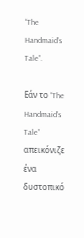“The Handmaid’s Tale”.

Εάν το “The Handmaid’s Tale” απεικόνιζε ένα δυστοπικό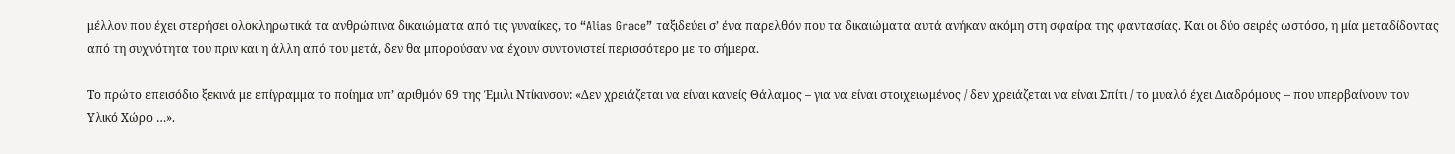μέλλον που έχει στερήσει ολοκληρωτικά τα ανθρώπινα δικαιώματα από τις γυναίκες, το “Alias Grace” ταξιδεύει σ’ ένα παρελθόν που τα δικαιώματα αυτά ανήκαν ακόμη στη σφαίρα της φαντασίας. Και οι δύο σειρές ωστόσο, η μία μεταδίδοντας από τη συχνότητα του πριν και η άλλη από του μετά, δεν θα μπορούσαν να έχουν συντονιστεί περισσότερο με το σήμερα.

Το πρώτο επεισόδιο ξεκινά με επίγραμμα το ποίημα υπ’ αριθμόν 69 της Έμιλι Ντίκινσον: «Δεν χρειάζεται να είναι κανείς Θάλαμος – για να είναι στοιχειωμένος / δεν χρειάζεται να είναι Σπίτι / το μυαλό έχει Διαδρόμους – που υπερβαίνουν τον Υλικό Χώρο …».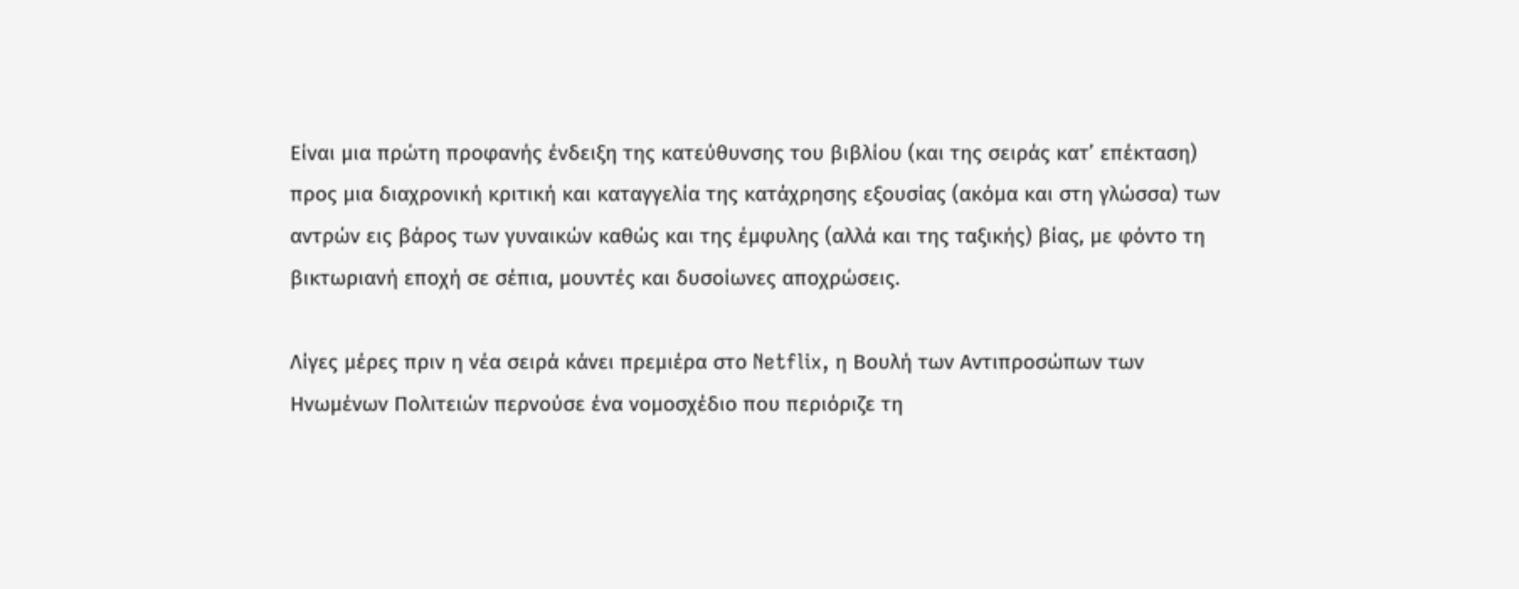Είναι μια πρώτη προφανής ένδειξη της κατεύθυνσης του βιβλίου (και της σειράς κατ’ επέκταση) προς μια διαχρονική κριτική και καταγγελία της κατάχρησης εξουσίας (ακόμα και στη γλώσσα) των αντρών εις βάρος των γυναικών καθώς και της έμφυλης (αλλά και της ταξικής) βίας, με φόντο τη βικτωριανή εποχή σε σέπια, μουντές και δυσοίωνες αποχρώσεις.

Λίγες μέρες πριν η νέα σειρά κάνει πρεμιέρα στο Netflix, η Βουλή των Αντιπροσώπων των Ηνωμένων Πολιτειών περνούσε ένα νομοσχέδιο που περιόριζε τη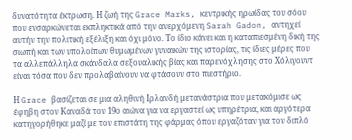δυνατότητα έκτρωση. Η ζωή της Grace Marks, κεντρικής ηρωίδας του σόου που ενσαρκώνεται εκπληκτικά από την ανερχόμενη Sarah Gadon, αντηχεί αυτήν την πολιτική εξέλιξη και όχι μόνο. Το ίδιο κάνει και η καταπιεσμένη δική της σιωπή και των υπολοίπων θυμωμένων γυναικών της ιστορίας, τις ίδιες μέρες που τα αλλεπάλληλα σκάνδαλα σεξουαλικής βίας και παρενόχλησης στο Χόλιγουντ είναι τόσα που δεν προλαβαίνουν να φτάσουν στο πιεστήριο.

Η Grace βασίζεται σε μια αληθινή Ιρλανδή μετανάστρια που μετακόμισε ως έφηβη στον Καναδά τον 19ο αιώνα για να εργαστεί ως υπηρέτρια, και αργότερα κατηγορήθηκε μαζί με τον επιστάτη της φάρμας όπου εργαζόταν για τον διπλό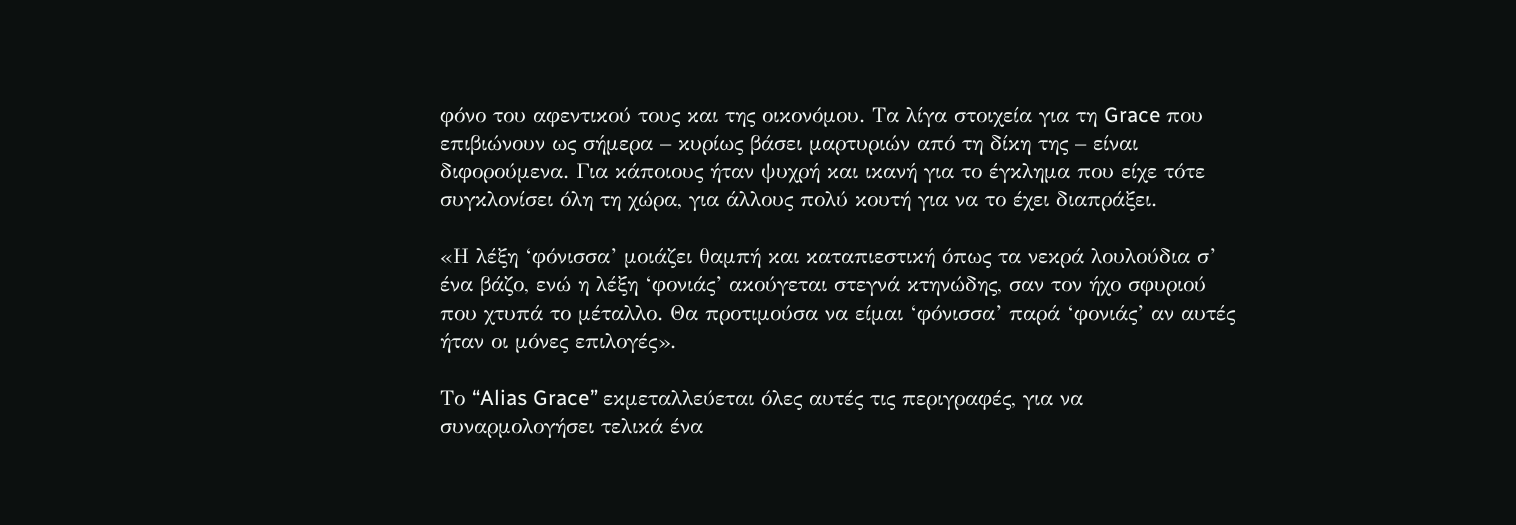φόνο του αφεντικού τους και της οικονόμου. Τα λίγα στοιχεία για τη Grace που επιβιώνουν ως σήμερα – κυρίως βάσει μαρτυριών από τη δίκη της – είναι διφορούμενα. Για κάποιους ήταν ψυχρή και ικανή για το έγκλημα που είχε τότε συγκλονίσει όλη τη χώρα, για άλλους πολύ κουτή για να το έχει διαπράξει.

«Η λέξη ‘φόνισσα’ μοιάζει θαμπή και καταπιεστική όπως τα νεκρά λουλούδια σ’ ένα βάζο, ενώ η λέξη ‘φονιάς’ ακούγεται στεγνά κτηνώδης, σαν τον ήχο σφυριού που χτυπά το μέταλλο. Θα προτιμούσα να είμαι ‘φόνισσα’ παρά ‘φονιάς’ αν αυτές ήταν οι μόνες επιλογές».

Το “Alias Grace” εκμεταλλεύεται όλες αυτές τις περιγραφές, για να συναρμολογήσει τελικά ένα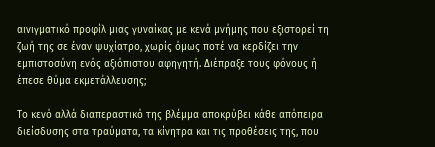αινιγματικό προφίλ μιας γυναίκας με κενά μνήμης που εξιστορεί τη ζωή της σε έναν ψυχίατρο, χωρίς όμως ποτέ να κερδίζει την εμπιστοσύνη ενός αξιόπιστου αφηγητή. Διέπραξε τους φόνους ή έπεσε θύμα εκμετάλλευσης;

Το κενό αλλά διαπεραστικό της βλέμμα αποκρύβει κάθε απόπειρα διείσδυσης στα τραύματα, τα κίνητρα και τις προθέσεις της, που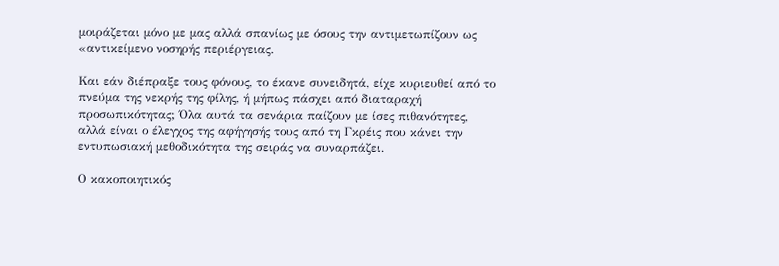μοιράζεται μόνο με μας αλλά σπανίως με όσους την αντιμετωπίζουν ως «αντικείμενο νοσηρής περιέργειας.

Και εάν διέπραξε τους φόνους, το έκανε συνειδητά, είχε κυριευθεί από το πνεύμα της νεκρής της φίλης, ή μήπως πάσχει από διαταραχή προσωπικότητας; Όλα αυτά τα σενάρια παίζουν με ίσες πιθανότητες, αλλά είναι ο έλεγχος της αφήγησής τους από τη Γκρέις που κάνει την εντυπωσιακή μεθοδικότητα της σειράς να συναρπάζει.

Ο κακοποιητικός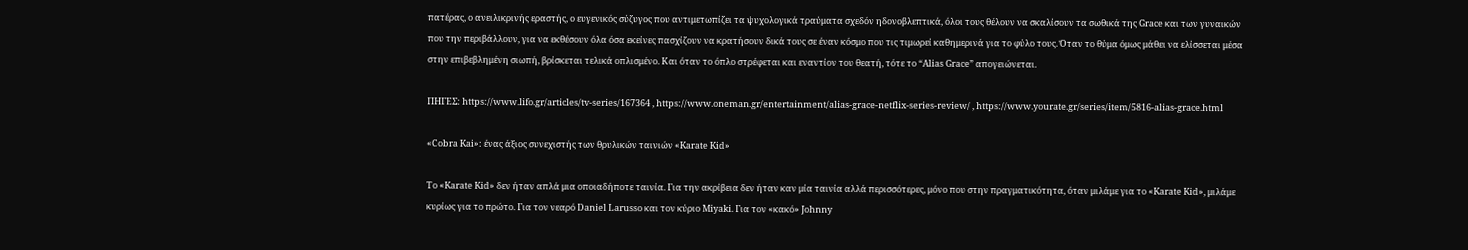πατέρας, ο ανειλικρινής εραστής, ο ευγενικός σύζυγος που αντιμετωπίζει τα ψυχολογικά τραύματα σχεδόν ηδονοβλεπτικά, όλοι τους θέλουν να σκαλίσουν τα σωθικά της Grace και των γυναικών που την περιβάλλουν, για να εκθέσουν όλα όσα εκείνες πασχίζουν να κρατήσουν δικά τους σε έναν κόσμο που τις τιμωρεί καθημερινά για το φύλο τους. Όταν το θύμα όμως μάθει να ελίσσεται μέσα στην επιβεβλημένη σιωπή, βρίσκεται τελικά οπλισμένο. Και όταν το όπλο στρέφεται και εναντίον του θεατή, τότε το “Alias Grace” απογειώνεται.

ΠΗΓΕΣ: https://www.lifo.gr/articles/tv-series/167364 , https://www.oneman.gr/entertainment/alias-grace-netflix-series-review/ , https://www.yourate.gr/series/item/5816-alias-grace.html

«Cobra Kai»: ένας άξιος συνεχιστής των θρυλικών ταινιών «Karate Kid»

Το «Karate Kid» δεν ήταν απλά μια οποιαδήποτε ταινία. Για την ακρίβεια δεν ήταν καν μία ταινία αλλά περισσότερες, μόνο που στην πραγματικότητα, όταν μιλάμε για το «Karate Kid», μιλάμε κυρίως για το πρώτο. Για τον νεαρό Daniel Larusso και τον κύριο Miyaki. Για τον «κακό» Johnny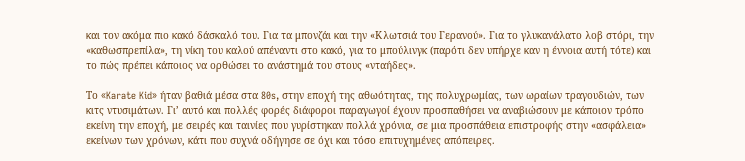και τον ακόμα πιο κακό δάσκαλό του. Για τα μπονζάι και την «Κλωτσιά του Γερανού». Για το γλυκανάλατο λοβ στόρι, την «καθωσπρεπίλα», τη νίκη του καλού απέναντι στο κακό, για το μπούλινγκ (παρότι δεν υπήρχε καν η έννοια αυτή τότε) και το πώς πρέπει κάποιος να ορθώσει το ανάστημά του στους «νταήδες».

Το «Karate Kid» ήταν βαθιά μέσα στα 80s, στην εποχή της αθωότητας, της πολυχρωμίας, των ωραίων τραγουδιών, των κιτς ντυσιμάτων. Γι’ αυτό και πολλές φορές διάφοροι παραγωγοί έχουν προσπαθήσει να αναβιώσουν με κάποιον τρόπο εκείνη την εποχή, με σειρές και ταινίες που γυρίστηκαν πολλά χρόνια, σε μια προσπάθεια επιστροφής στην «ασφάλεια» εκείνων των χρόνων, κάτι που συχνά οδήγησε σε όχι και τόσο επιτυχημένες απόπειρες.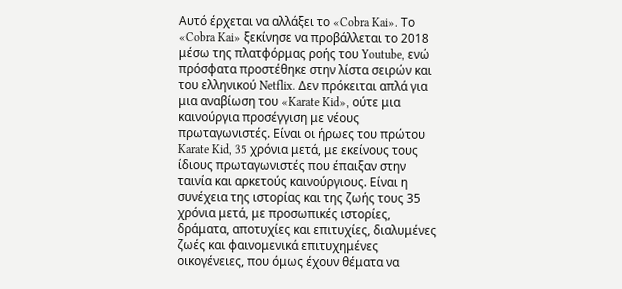Αυτό έρχεται να αλλάξει το «Cobra Kai». Το «Cobra Kai» ξεκίνησε να προβάλλεται το 2018 μέσω της πλατφόρμας ροής του Youtube, ενώ πρόσφατα προστέθηκε στην λίστα σειρών και του ελληνικού Netflix. Δεν πρόκειται απλά για μια αναβίωση του «Karate Kid», ούτε μια καινούργια προσέγγιση με νέους πρωταγωνιστές. Είναι οι ήρωες του πρώτου Karate Kid, 35 χρόνια μετά, με εκείνους τους ίδιους πρωταγωνιστές που έπαιξαν στην ταινία και αρκετούς καινούργιους. Είναι η συνέχεια της ιστορίας και της ζωής τους 35 χρόνια μετά, με προσωπικές ιστορίες, δράματα, αποτυχίες και επιτυχίες, διαλυμένες ζωές και φαινομενικά επιτυχημένες οικογένειες, που όμως έχουν θέματα να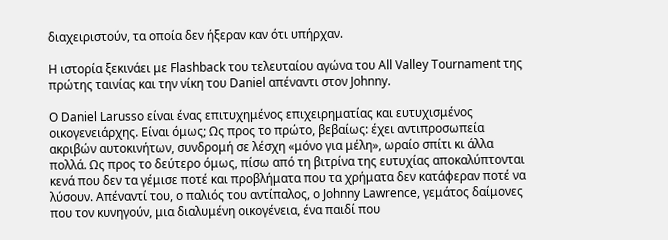διαχειριστούν, τα οποία δεν ήξεραν καν ότι υπήρχαν.

Η ιστορία ξεκινάει με Flashback του τελευταίου αγώνα του All Valley Tournament της πρώτης ταινίας και την νίκη του Daniel απέναντι στον Johnny.

Ο Daniel Larusso είναι ένας επιτυχημένος επιχειρηματίας και ευτυχισμένος οικογενειάρχης. Είναι όμως; Ως προς το πρώτο, βεβαίως: έχει αντιπροσωπεία ακριβών αυτοκινήτων, συνδρομή σε λέσχη «μόνο για μέλη», ωραίο σπίτι κι άλλα πολλά. Ως προς το δεύτερο όμως, πίσω από τη βιτρίνα της ευτυχίας αποκαλύπτονται κενά που δεν τα γέμισε ποτέ και προβλήματα που τα χρήματα δεν κατάφεραν ποτέ να λύσουν. Απέναντί του, ο παλιός του αντίπαλος, ο Johnny Lawrence, γεμάτος δαίμονες που τον κυνηγούν, μια διαλυμένη οικογένεια, ένα παιδί που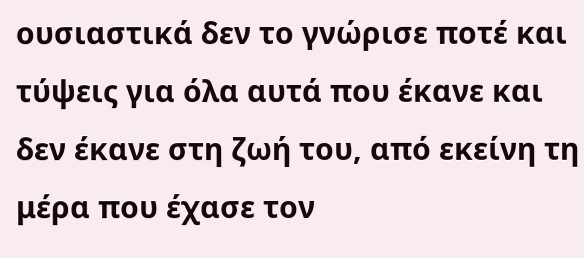ουσιαστικά δεν το γνώρισε ποτέ και τύψεις για όλα αυτά που έκανε και δεν έκανε στη ζωή του, από εκείνη τη μέρα που έχασε τον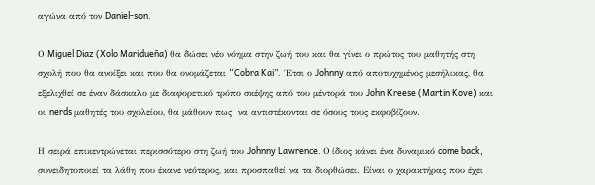αγώνα από τον Daniel-son.

Ο Miguel Diaz (Xolo Maridueña) θα δώσει νέο νόημα στην ζωή του και θα γίνει ο πρώτος του μαθητής στη σχολή που θα ανοίξει και που θα ονομάζεται “Cobra Kai”.  Έτσι ο Johnny από αποτυχημένος μεσήλικας, θα εξελιχθεί σε έναν δάσκαλο με διαφορετικό τρόπο σκέψης από του μέντορά του John Kreese (Martin Kove) και οι nerds μαθητές του σχολείου, θα μάθουν πως  να αντιστέκονται σε όσους τους εκφοβίζουν.

Η σειρά επικεντρώνεται περισσότερο στη ζωή του Johnny Lawrence. Ο ίδιος κάνει ένα δυναμικό come back, συνειδητοποιεί τα λάθη που έκανε νεότερος, και προσπαθεί να τα διορθώσει. Είναι ο χαρακτήρας που έχει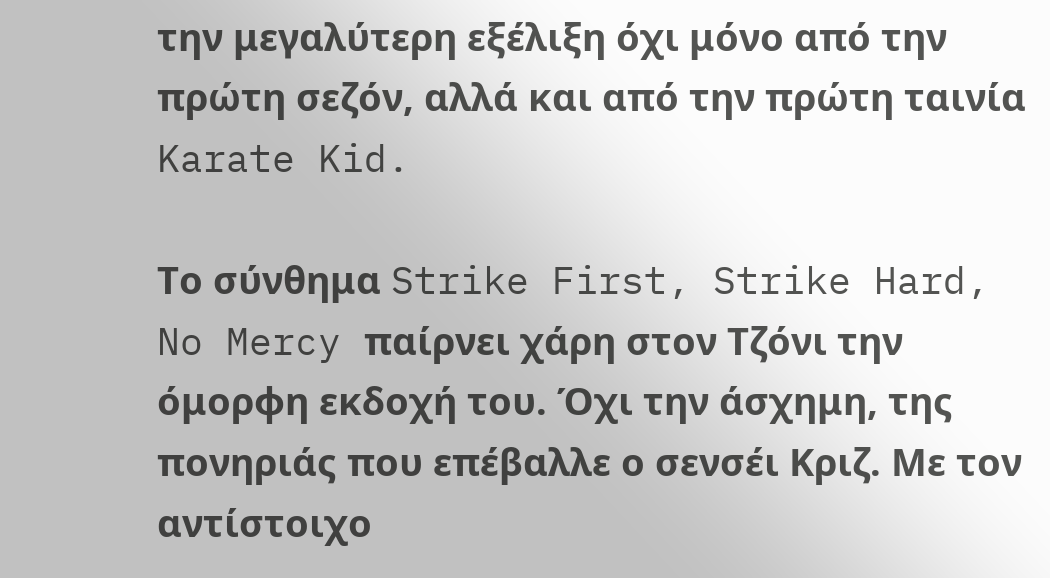την μεγαλύτερη εξέλιξη όχι μόνο από την πρώτη σεζόν, αλλά και από την πρώτη ταινία Karate Kid.

Το σύνθημα Strike First, Strike Hard, No Mercy παίρνει χάρη στον Τζόνι την όμορφη εκδοχή του. Όχι την άσχημη, της πονηριάς που επέβαλλε ο σενσέι Κριζ. Με τον αντίστοιχο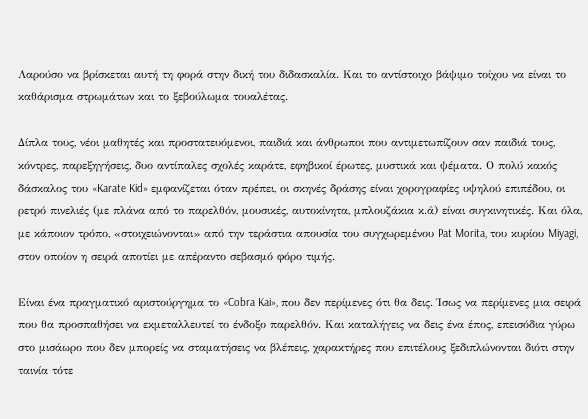Λαρούσο να βρίσκεται αυτή τη φορά στην δική του διδασκαλία. Και το αντίστοιχο βάψιμο τοίχου να είναι το καθάρισμα στρωμάτων και το ξεβούλωμα τουαλέτας.

Δίπλα τους, νέοι μαθητές και προστατευόμενοι, παιδιά και άνθρωποι που αντιμετωπίζουν σαν παιδιά τους, κόντρες, παρεξηγήσεις, δυο αντίπαλες σχολές καράτε, εφηβικοί έρωτες, μυστικά και ψέματα. Ο πολύ κακός δάσκαλος του «Karate Kid» εμφανίζεται όταν πρέπει, οι σκηνές δράσης είναι χορογραφίες υψηλού επιπέδου, οι ρετρό πινελιές (με πλάνα από το παρελθόν, μουσικές, αυτοκίνητα, μπλουζάκια κ.ά) είναι συγκινητικές. Και όλα, με κάποιον τρόπο, «στοιχειώνονται» από την τεράστια απουσία του συγχωρεμένου Pat Morita, του κυρίου Miyagi, στον οποίον η σειρά αποτίει με απέραντο σεβασμό φόρο τιμής.

Είναι ένα πραγματικό αριστούργημα το «Cobra Kai», που δεν περίμενες ότι θα δεις. Ίσως να περίμενες μια σειρά που θα προσπαθήσει να εκμεταλλευτεί το ένδοξο παρελθόν. Και καταλήγεις να δεις ένα έπος, επεισόδια γύρω στο μισάωρο που δεν μπορείς να σταματήσεις να βλέπεις, χαρακτήρες που επιτέλους ξεδιπλώνονται διότι στην ταινία τότε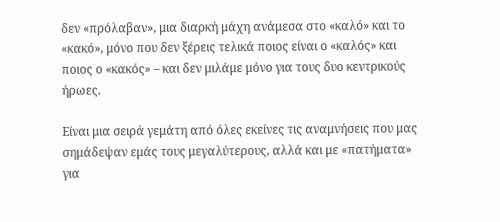δεν «πρόλαβαν», μια διαρκή μάχη ανάμεσα στο «καλό» και το «κακό», μόνο που δεν ξέρεις τελικά ποιος είναι ο «καλός» και ποιος ο «κακός» – και δεν μιλάμε μόνο για τους δυο κεντρικούς ήρωες.

Είναι μια σειρά γεμάτη από όλες εκείνες τις αναμνήσεις που μας σημάδεψαν εμάς τους μεγαλύτερους, αλλά και με «πατήματα» για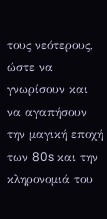τους νεότερους, ώστε να γνωρίσουν και να αγαπήσουν την μαγική εποχή των 80s και την κληρονομιά του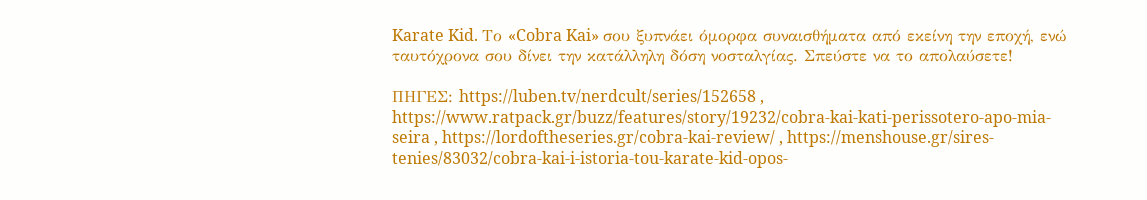Karate Kid. Το «Cobra Kai» σου ξυπνάει όμορφα συναισθήματα από εκείνη την εποχή, ενώ ταυτόχρονα σου δίνει την κατάλληλη δόση νοσταλγίας. Σπεύστε να το απολαύσετε!

ΠΗΓΕΣ: https://luben.tv/nerdcult/series/152658 , https://www.ratpack.gr/buzz/features/story/19232/cobra-kai-kati-perissotero-apo-mia-seira , https://lordoftheseries.gr/cobra-kai-review/ , https://menshouse.gr/sires-tenies/83032/cobra-kai-i-istoria-tou-karate-kid-opos-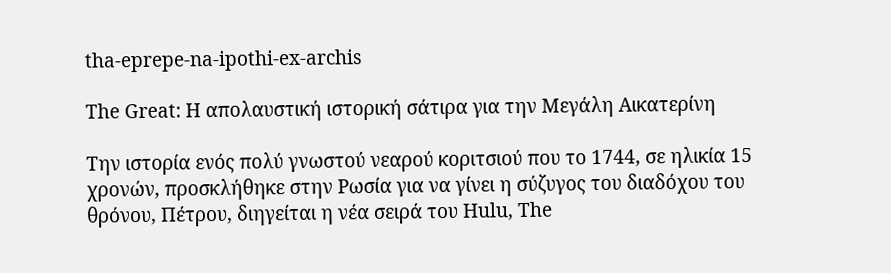tha-eprepe-na-ipothi-ex-archis

The Great: Η απολαυστική ιστορική σάτιρα για την Μεγάλη Αικατερίνη

Την ιστορία ενός πολύ γνωστού νεαρού κοριτσιού που το 1744, σε ηλικία 15 χρονών, προσκλήθηκε στην Ρωσία για να γίνει η σύζυγος του διαδόχου του θρόνου, Πέτρου, διηγείται η νέα σειρά του Hulu, The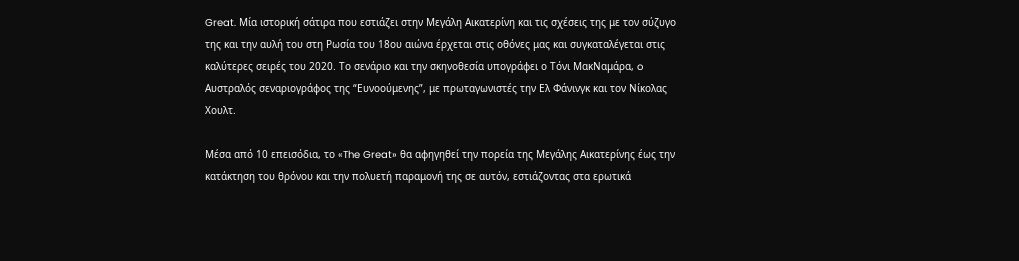Great. Μία ιστορική σάτιρα που εστιάζει στην Μεγάλη Αικατερίνη και τις σχέσεις της με τον σύζυγο της και την αυλή του στη Ρωσία του 18ου αιώνα έρχεται στις οθόνες μας και συγκαταλέγεται στις καλύτερες σειρές του 2020. Το σενάριο και την σκηνοθεσία υπογράφει ο Τόνι ΜακΝαμάρα, o Αυστραλός σεναριογράφος της “Ευνοούμενης”, με πρωταγωνιστές την Ελ Φάνινγκ και τον Νίκολας Χουλτ.

Μέσα από 10 επεισόδια, το «The Great» θα αφηγηθεί την πορεία της Μεγάλης Αικατερίνης έως την κατάκτηση του θρόνου και την πολυετή παραμονή της σε αυτόν, εστιάζοντας στα ερωτικά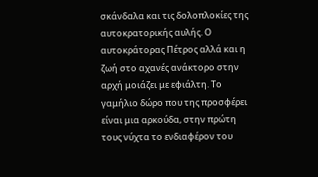σκάνδαλα και τις δολοπλοκίες της αυτοκρατορικής αυλής. Ο αυτοκράτορας Πέτρος αλλά και η ζωή στο αχανές ανάκτορο στην αρχή μοιάζει με εφιάλτη. Το γαμήλιο δώρο που της προσφέρει είναι μια αρκούδα, στην πρώτη τους νύχτα το ενδιαφέρον του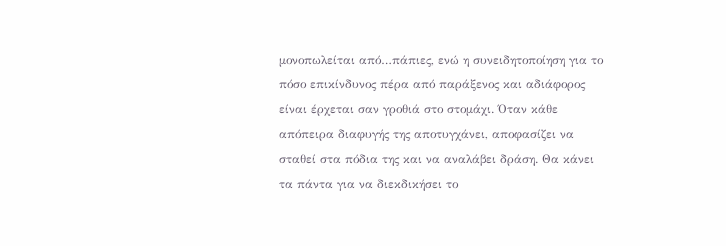μονοπωλείται από…πάπιες, ενώ η συνειδητοποίηση για το πόσο επικίνδυνος πέρα από παράξενος και αδιάφορος είναι έρχεται σαν γροθιά στο στομάχι. Όταν κάθε απόπειρα διαφυγής της αποτυγχάνει, αποφασίζει να σταθεί στα πόδια της και να αναλάβει δράση. Θα κάνει τα πάντα για να διεκδικήσει το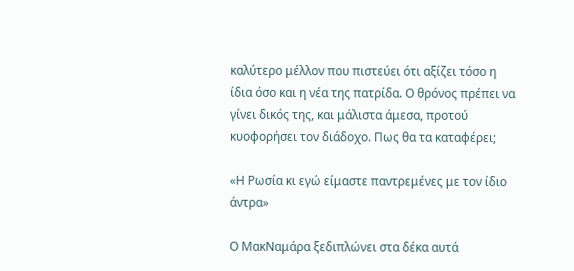καλύτερο μέλλον που πιστεύει ότι αξίζει τόσο η ίδια όσο και η νέα της πατρίδα. Ο θρόνος πρέπει να γίνει δικός της, και μάλιστα άμεσα, προτού κυοφορήσει τον διάδοχο. Πως θα τα καταφέρει;

«Η Ρωσία κι εγώ είμαστε παντρεμένες με τον ίδιο άντρα»

Ο ΜακΝαμάρα ξεδιπλώνει στα δέκα αυτά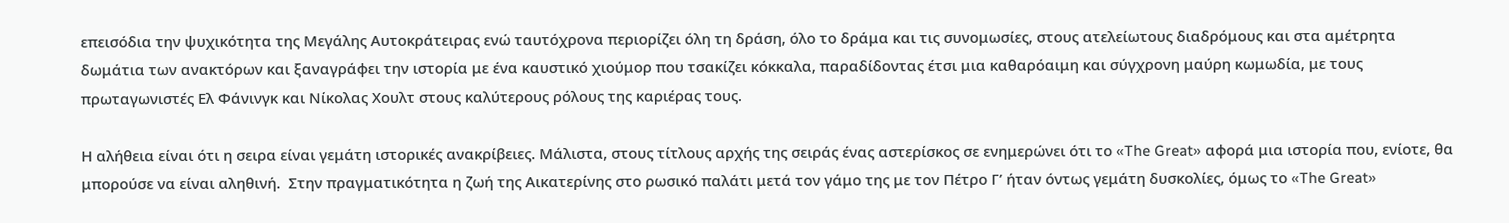επεισόδια την ψυχικότητα της Μεγάλης Αυτοκράτειρας ενώ ταυτόχρονα περιορίζει όλη τη δράση, όλο το δράμα και τις συνομωσίες, στους ατελείωτους διαδρόμους και στα αμέτρητα δωμάτια των ανακτόρων και ξαναγράφει την ιστορία με ένα καυστικό χιούμορ που τσακίζει κόκκαλα, παραδίδοντας έτσι μια καθαρόαιμη και σύγχρονη μαύρη κωμωδία, με τους πρωταγωνιστές Ελ Φάνινγκ και Νίκολας Χουλτ στους καλύτερους ρόλους της καριέρας τους.

Η αλήθεια είναι ότι η σειρα είναι γεμάτη ιστορικές ανακρίβειες. Μάλιστα, στους τίτλους αρχής της σειράς ένας αστερίσκος σε ενημερώνει ότι το «The Great» αφορά μια ιστορία που, ενίοτε, θα μπορούσε να είναι αληθινή.  Στην πραγματικότητα η ζωή της Αικατερίνης στο ρωσικό παλάτι μετά τον γάμο της με τον Πέτρο Γ’ ήταν όντως γεμάτη δυσκολίες, όμως το «The Great»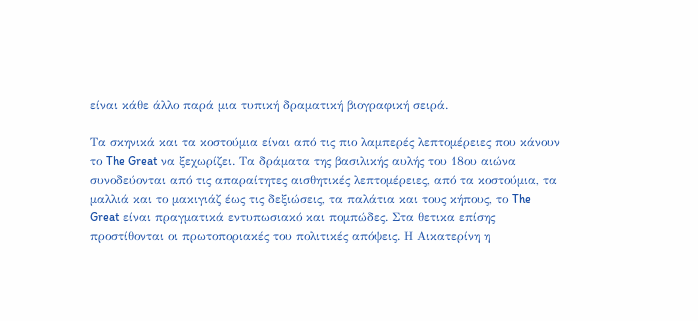είναι κάθε άλλο παρά μια τυπική δραματική βιογραφική σειρά.

Τα σκηνικά και τα κοστούμια είναι από τις πιο λαμπερές λεπτομέρειες που κάνουν το The Great να ξεχωρίζει. Τα δράματα της βασιλικής αυλής του 18ου αιώνα συνοδεύονται από τις απαραίτητες αισθητικές λεπτομέρειες, από τα κοστούμια, τα μαλλιά και το μακιγιάζ έως τις δεξιώσεις, τα παλάτια και τους κήπους, το The Great είναι πραγματικά εντυπωσιακό και πομπώδες. Στα θετικα επίσης προστίθονται οι πρωτοποριακές του πολιτικές απόψεις. Η Αικατερίνη η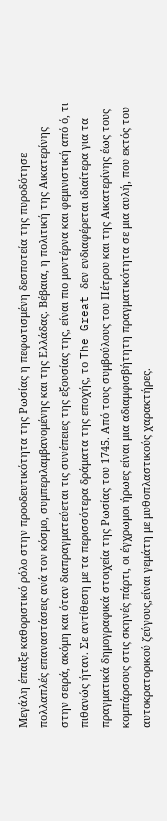Μεγάλη έπαιξε καθοριστικό ρόλο στην προοδευτικότητα της Ρωσίας η πεφωτισμένη δεσποτεία της πυροδότησε πολλαπλές επαναστάσεις ανά τον κόσμο, συμπεριλαμβανομένης και της Ελλάδας. Βέβαια, η πολιτική της Αικατερίνης στην σειρά, ακόμη και όταν διαπραγματεύεται τις συνέπειες της εξουσίας της, είναι πιο μοντέρνα και φεμινιστική από ό, τι πιθανώς ήταν. Σε αντίθεση με τα περισσότερα δράματα της εποχής, το The Great δεν ενδιαφέρεται ιδιαίτερα για τα πραγματικά δημογραφικά στοιχεία της Ρωσίας του 1745. Από τους συμβούλους του Πέτρου και της Αικατερίνης έως τους κομπάρσους στις σκηνές πάρτι, οι έγχρωμοι ήρωες είναι μια αδιαμφισβήτητη πραγματικότητα σε μια αυλή, που εκτός του αυτοκρατορικού ζεύγους,είναι γεμάτη με μυθοπλαστικούς χαρακτήρες.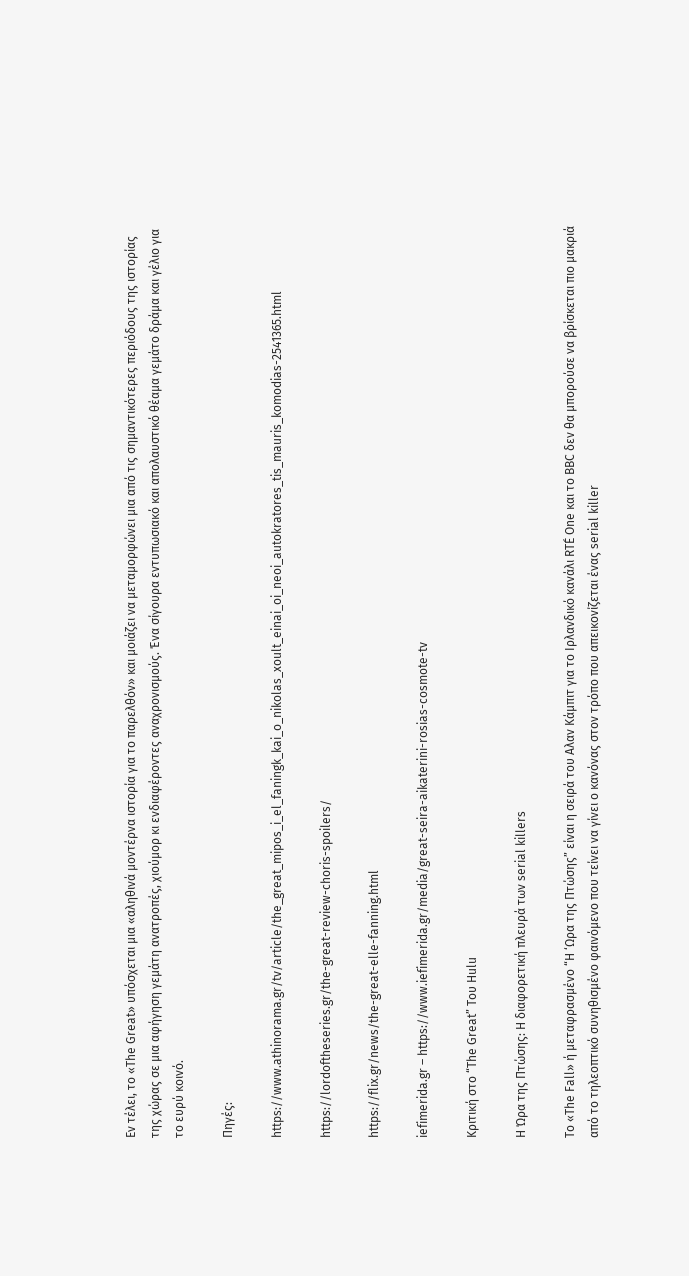Εν τέλει, το «The Great» υπόσχεται μια «αληθινά μοντέρνα ιστορία για το παρελθόν» και μοιάζει να μεταμορφώνει μια από τις σημαντικότερες περιόδους της ιστορίας της χώρας σε μια αφήγηση γεμάτη ανατροπές, χιούμορ κι ενδιαφέροντες αναχρονισμούς. Ένα σίγουρα εντυπωσιακό και απολαυστικό θέαμα γεμάτο δράμα και γέλιο για το ευρύ κοινό.

Πηγές:

https://www.athinorama.gr/tv/article/the_great_mipos_i_el_faningk_kai_o_nikolas_xoult_einai_oi_neoi_autokratores_tis_mauris_komodias-2541365.html

https://lordoftheseries.gr/the-great-review-choris-spoilers/

https://flix.gr/news/the-great-elle-fanning.html

iefimerida.gr – https://www.iefimerida.gr/media/great-seira-aikaterini-rosias-cosmote-tv

Κριτική στο “The Great” Του Hulu

Η Ώρα της Πτώσης: Η διαφορετική πλευρά των serial killers

To «The Fall» ή μεταφρασμένο “Η ‘Ωρα της Πτώσης” είναι η σειρά του Αλαν Κάμπιτ για το Ιρλανδικό κανάλι RTÉ One και το BBC δεν θα μπορούσε να βρίσκεται πιο μακριά από το τηλεοπτικό συνηθισμένο φαινόμενο που τείνει να γίνει ο κανόνας στον τρόπο που απεικονίζεται ένας serial killer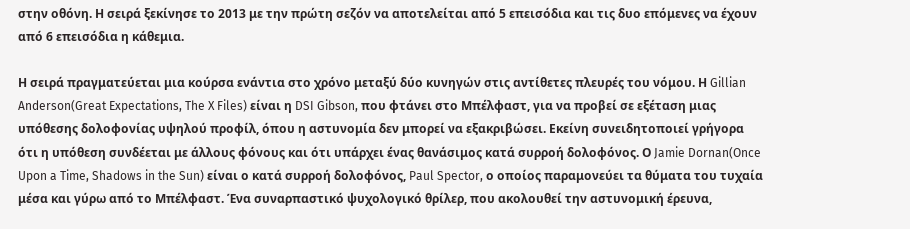στην οθόνη. Η σειρά ξεκίνησε το 2013 με την πρώτη σεζόν να αποτελείται από 5 επεισόδια και τις δυο επόμενες να έχουν από 6 επεισόδια η κάθεμια.

Η σειρά πραγματεύεται μια κούρσα ενάντια στο χρόνο μεταξύ δύο κυνηγών στις αντίθετες πλευρές του νόμου. Η Gillian Anderson(Great Expectations, The X Files) είναι η DSI Gibson, που φτάνει στο Μπέλφαστ, για να προβεί σε εξέταση μιας υπόθεσης δολοφονίας υψηλού προφίλ, όπου η αστυνομία δεν μπορεί να εξακριβώσει. Εκείνη συνειδητοποιεί γρήγορα ότι η υπόθεση συνδέεται με άλλους φόνους και ότι υπάρχει ένας θανάσιμος κατά συρροή δολοφόνος. Ο Jamie Dornan(Once Upon a Time, Shadows in the Sun) είναι ο κατά συρροή δολοφόνος, Paul Spector, ο οποίος παραμονεύει τα θύματα του τυχαία μέσα και γύρω από το Μπέλφαστ. Ένα συναρπαστικό ψυχολογικό θρίλερ, που ακολουθεί την αστυνομική έρευνα,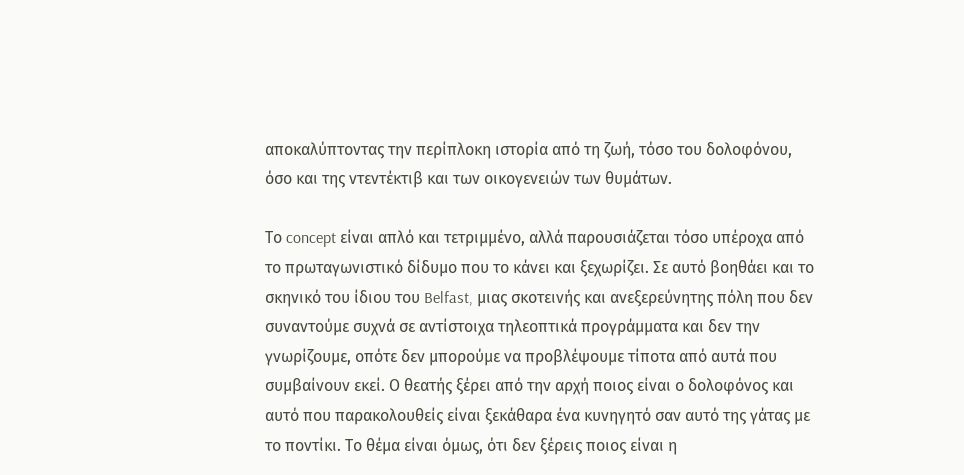αποκαλύπτοντας την περίπλοκη ιστορία από τη ζωή, τόσο του δολοφόνου, όσο και της ντεντέκτιβ και των οικογενειών των θυμάτων.

Το concept είναι απλό και τετριμμένο, αλλά παρουσιάζεται τόσο υπέροχα από το πρωταγωνιστικό δίδυμο που το κάνει και ξεχωρίζει. Σε αυτό βοηθάει και το σκηνικό του ίδιου του Belfast, μιας σκοτεινής και ανεξερεύνητης πόλη που δεν συναντούμε συχνά σε αντίστοιχα τηλεοπτικά προγράμματα και δεν την γνωρίζουμε, οπότε δεν μπορούμε να προβλέψουμε τίποτα από αυτά που συμβαίνουν εκεί. Ο θεατής ξέρει από την αρχή ποιος είναι ο δολοφόνος και αυτό που παρακολουθείς είναι ξεκάθαρα ένα κυνηγητό σαν αυτό της γάτας με το ποντίκι. Το θέμα είναι όμως, ότι δεν ξέρεις ποιος είναι η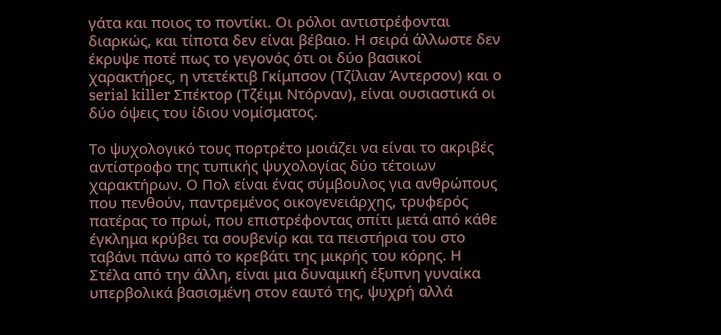γάτα και ποιος το ποντίκι. Οι ρόλοι αντιστρέφονται διαρκώς, και τίποτα δεν είναι βέβαιο. Η σειρά άλλωστε δεν έκρυψε ποτέ πως το γεγονός ότι οι δύο βασικοί χαρακτήρες, η ντετέκτιβ Γκίμπσον (Τζίλιαν Άντερσον) και ο serial killer Σπέκτορ (Τζέιμι Ντόρναν), είναι ουσιαστικά οι δύο όψεις του ίδιου νομίσματος.

Το ψυχολογικό τους πορτρέτο μοιάζει να είναι το ακριβές αντίστροφο της τυπικής ψυχολογίας δύο τέτοιων χαρακτήρων. Ο Πολ είναι ένας σύμβουλος για ανθρώπους που πενθούν, παντρεμένος οικογενειάρχης, τρυφερός πατέρας το πρωί, που επιστρέφοντας σπίτι μετά από κάθε έγκλημα κρύβει τα σουβενίρ και τα πειστήρια του στο ταβάνι πάνω από το κρεβάτι της μικρής του κόρης. Η Στέλα από την άλλη, είναι μια δυναμική έξυπνη γυναίκα υπερβολικά βασισμένη στον εαυτό της, ψυχρή αλλά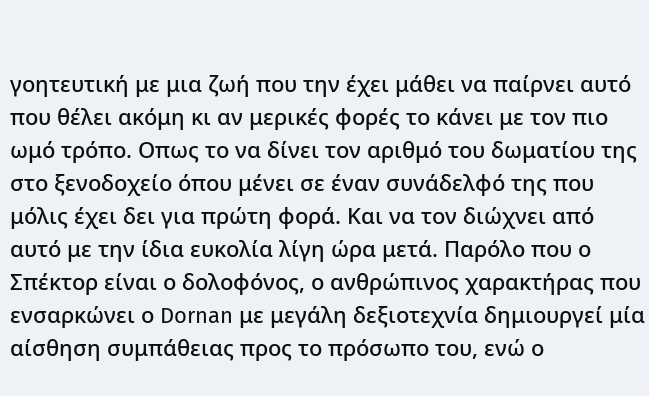γοητευτική με μια ζωή που την έχει μάθει να παίρνει αυτό που θέλει ακόμη κι αν μερικές φορές το κάνει με τον πιο ωμό τρόπο. Οπως το να δίνει τον αριθμό του δωματίου της στο ξενοδοχείο όπου μένει σε έναν συνάδελφό της που μόλις έχει δει για πρώτη φορά. Και να τον διώχνει από αυτό με την ίδια ευκολία λίγη ώρα μετά. Παρόλο που ο Σπέκτορ είναι ο δολοφόνος, ο ανθρώπινος χαρακτήρας που ενσαρκώνει ο Dornan με μεγάλη δεξιοτεχνία δημιουργεί μία αίσθηση συμπάθειας προς το πρόσωπο του, ενώ ο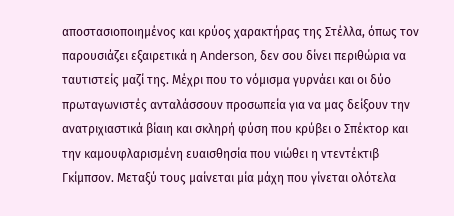αποστασιοποιημένος και κρύος χαρακτήρας της Στέλλα, όπως τον παρουσιάζει εξαιρετικά η Anderson, δεν σου δίνει περιθώρια να ταυτιστείς μαζί της. Μέχρι που το νόμισμα γυρνάει και οι δύο πρωταγωνιστές ανταλάσσουν προσωπεία για να μας δείξουν την ανατριχιαστικά βίαιη και σκληρή φύση που κρύβει ο Σπέκτορ και την καμουφλαρισμένη ευαισθησία που νιώθει η ντεντέκτιβ Γκίμπσον. Μεταξύ τους μαίνεται μία μάχη που γίνεται ολότελα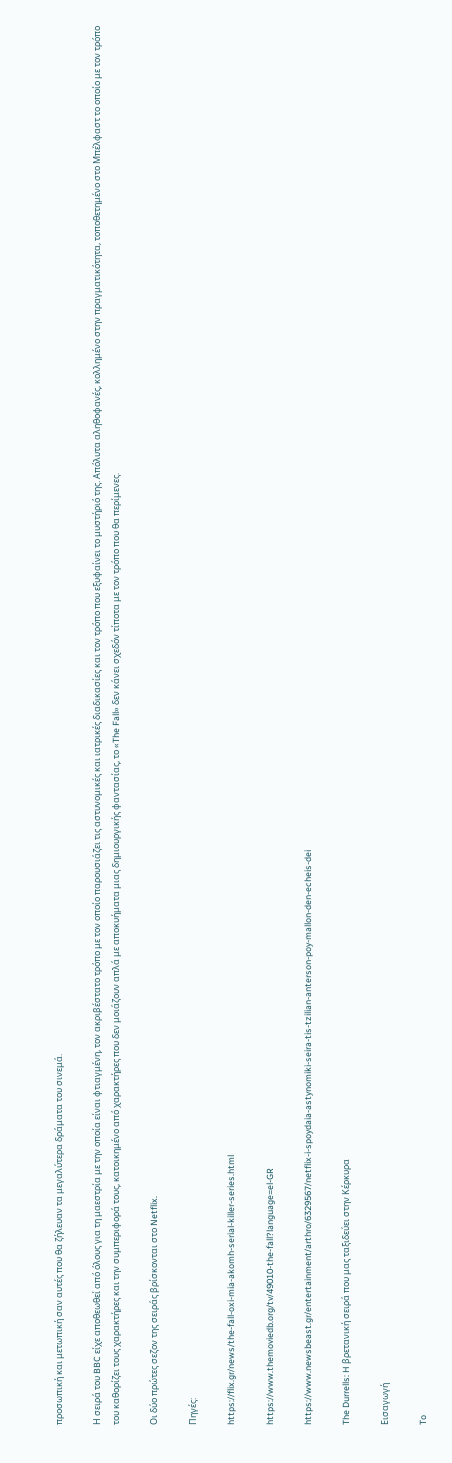προσωπική και μετωπική σαν αυτές που θα ζήλευαν τα μεγαλύτερα δράματα του σινεμά.

Η σειρά του BBC είχε αποθεωθεί από όλους για τη μαεστρία με την οποία είναι φτιαγμένη, τον ακριβέστατο τρόπο με τον οποίο παρουσιάζει τις αστυνομικές και ιατρικές διαδικασίες και τον τρόπο που εξυφαίνει το μυστήριό της. Απόλυτα αληθοφανές, κολλημένο στην πραγματικότητα, τοποθετημένο στο Μπέλφαστ το οποίο με τον τρόπο του καθορίζει τους χαρακτήρες και την συμπεριφορά τους, κατοικημένο από χαρακτήρες που δεν μοιάζουν απλά με αποκυήματα μιας δημιουργικής φαντασίας, το «The Fall» δεν κάνει σχεδόν τίποτα με τον τρόπο που θα περίμενες.

Οι δύο πρώτες σεζον της σειράς βρίσκονται στο Netflix.

Πηγές:

https://flix.gr/news/the-fall-oxi-mia-akomh-serial-killer-series.html

https://www.themoviedb.org/tv/49010-the-fall?language=el-GR

https://www.newsbeast.gr/entertainment/arthro/6329567/netflix-i-spoydaia-astynomiki-seira-tis-tzilian-anterson-poy-mallon-den-echeis-dei

The Durrells: H βρετανική σειρά που μας ταξιδεύει στην Κέρκυρα

Εισαγωγή

To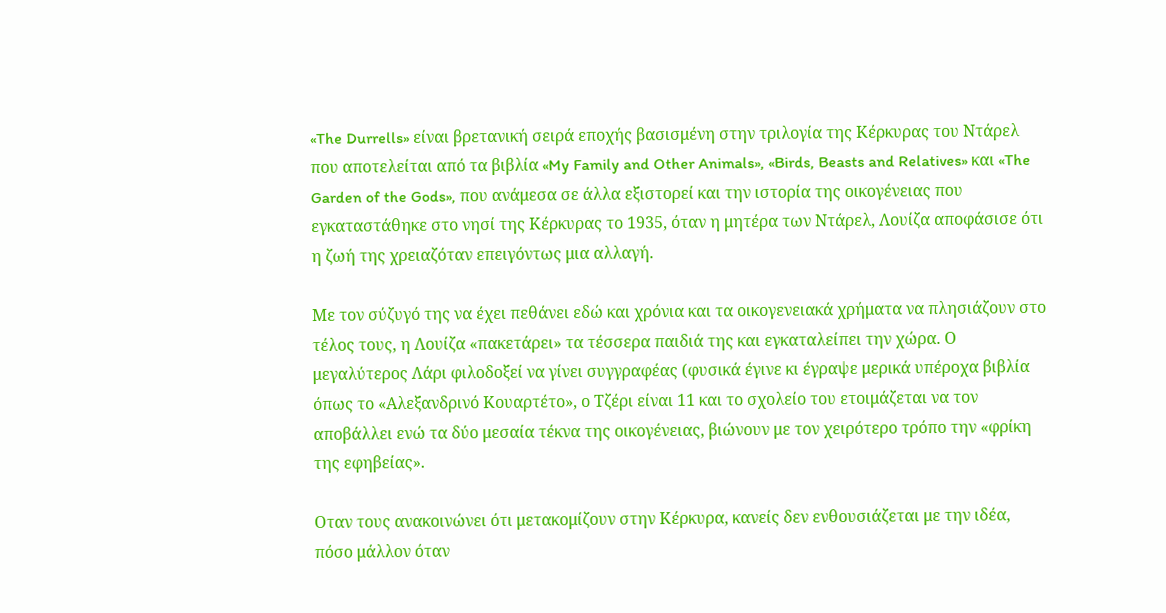«The Durrells» είναι βρετανική σειρά εποχής βασισμένη στην τριλογία της Κέρκυρας του Ντάρελ που αποτελείται από τα βιβλία «My Family and Other Animals», «Birds, Beasts and Relatives» και «The Garden of the Gods», που ανάμεσα σε άλλα εξιστορεί και την ιστορία της οικογένειας που εγκαταστάθηκε στο νησί της Κέρκυρας το 1935, όταν η μητέρα των Ντάρελ, Λουίζα αποφάσισε ότι η ζωή της χρειαζόταν επειγόντως μια αλλαγή.

Με τον σύζυγό της να έχει πεθάνει εδώ και χρόνια και τα οικογενειακά χρήματα να πλησιάζουν στο τέλος τους, η Λουίζα «πακετάρει» τα τέσσερα παιδιά της και εγκαταλείπει την χώρα. Ο μεγαλύτερος Λάρι φιλοδοξεί να γίνει συγγραφέας (φυσικά έγινε κι έγραψε μερικά υπέροχα βιβλία όπως το «Αλεξανδρινό Κουαρτέτο», ο Τζέρι είναι 11 και το σχολείο του ετοιμάζεται να τον αποβάλλει ενώ τα δύο μεσαία τέκνα της οικογένειας, βιώνουν με τον χειρότερο τρόπο την «φρίκη της εφηβείας».

Οταν τους ανακοινώνει ότι μετακομίζουν στην Κέρκυρα, κανείς δεν ενθουσιάζεται με την ιδέα, πόσο μάλλον όταν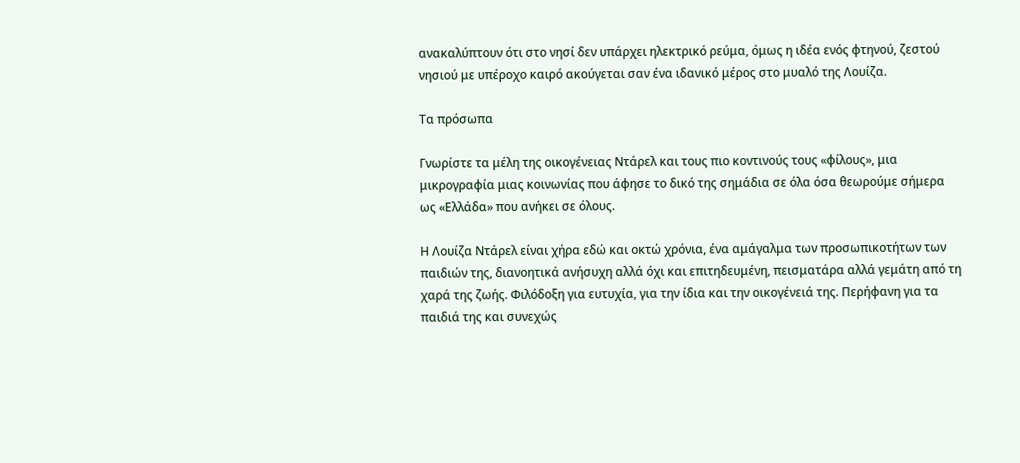ανακαλύπτουν ότι στο νησί δεν υπάρχει ηλεκτρικό ρεύμα, όμως η ιδέα ενός φτηνού, ζεστού νησιού με υπέροχο καιρό ακούγεται σαν ένα ιδανικό μέρος στο μυαλό της Λουίζα.

Τα πρόσωπα

Γνωρίστε τα μέλη της οικογένειας Ντάρελ και τους πιο κοντινούς τους «φίλους», μια μικρογραφία μιας κοινωνίας που άφησε το δικό της σημάδια σε όλα όσα θεωρούμε σήμερα ως «Ελλάδα» που ανήκει σε όλους.

Η Λουίζα Ντάρελ είναι χήρα εδώ και οκτώ χρόνια, ένα αμάγαλμα των προσωπικοτήτων των παιδιών της, διανοητικά ανήσυχη αλλά όχι και επιτηδευμένη, πεισματάρα αλλά γεμάτη από τη χαρά της ζωής. Φιλόδοξη για ευτυχία, για την ίδια και την οικογένειά της. Περήφανη για τα παιδιά της και συνεχώς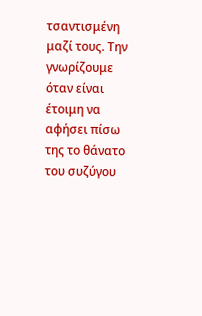τσαντισμένη μαζί τους. Την γνωρίζουμε όταν είναι έτοιμη να αφήσει πίσω της το θάνατο του συζύγου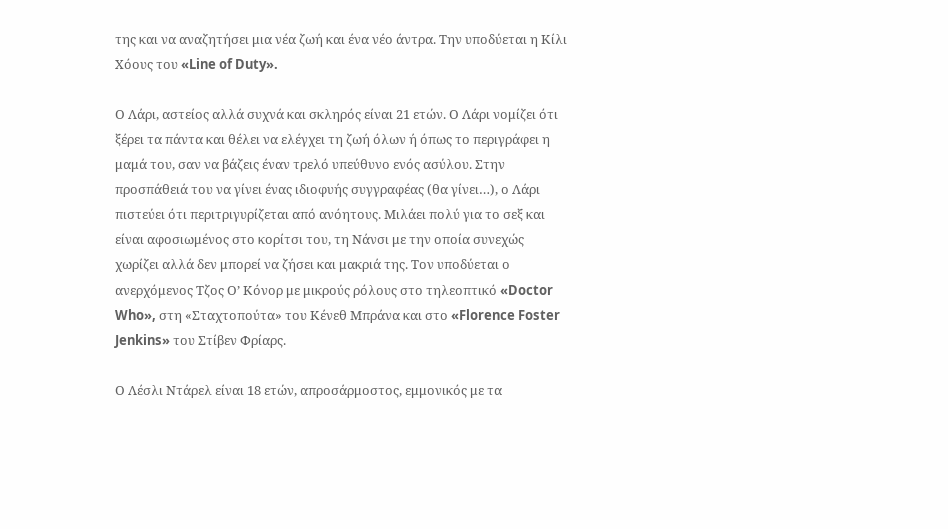της και να αναζητήσει μια νέα ζωή και ένα νέο άντρα. Την υποδύεται η Κίλι Χόους του «Line of Duty».

Ο Λάρι, αστείος αλλά συχνά και σκληρός είναι 21 ετών. Ο Λάρι νομίζει ότι ξέρει τα πάντα και θέλει να ελέγχει τη ζωή όλων ή όπως το περιγράφει η μαμά του, σαν να βάζεις έναν τρελό υπεύθυνο ενός ασύλου. Στην προσπάθειά του να γίνει ένας ιδιοφυής συγγραφέας (θα γίνει…), ο Λάρι πιστεύει ότι περιτριγυρίζεται από ανόητους. Μιλάει πολύ για το σεξ και είναι αφοσιωμένος στο κορίτσι του, τη Νάνσι με την οποία συνεχώς χωρίζει αλλά δεν μπορεί να ζήσει και μακριά της. Τον υποδύεται ο ανερχόμενος Τζος Ο’ Κόνορ με μικρούς ρόλους στο τηλεοπτικό «Doctor Who», στη «Σταχτοπούτα» του Κένεθ Μπράνα και στο «Florence Foster Jenkins» του Στίβεν Φρίαρς.

Ο Λέσλι Ντάρελ είναι 18 ετών, απροσάρμοστος, εμμονικός με τα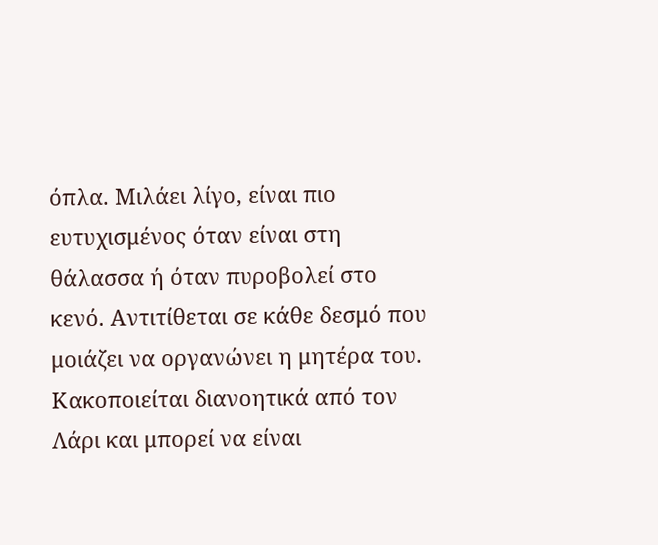όπλα. Μιλάει λίγο, είναι πιο ευτυχισμένος όταν είναι στη θάλασσα ή όταν πυροβολεί στο κενό. Αντιτίθεται σε κάθε δεσμό που μοιάζει να οργανώνει η μητέρα του. Κακοποιείται διανοητικά από τον Λάρι και μπορεί να είναι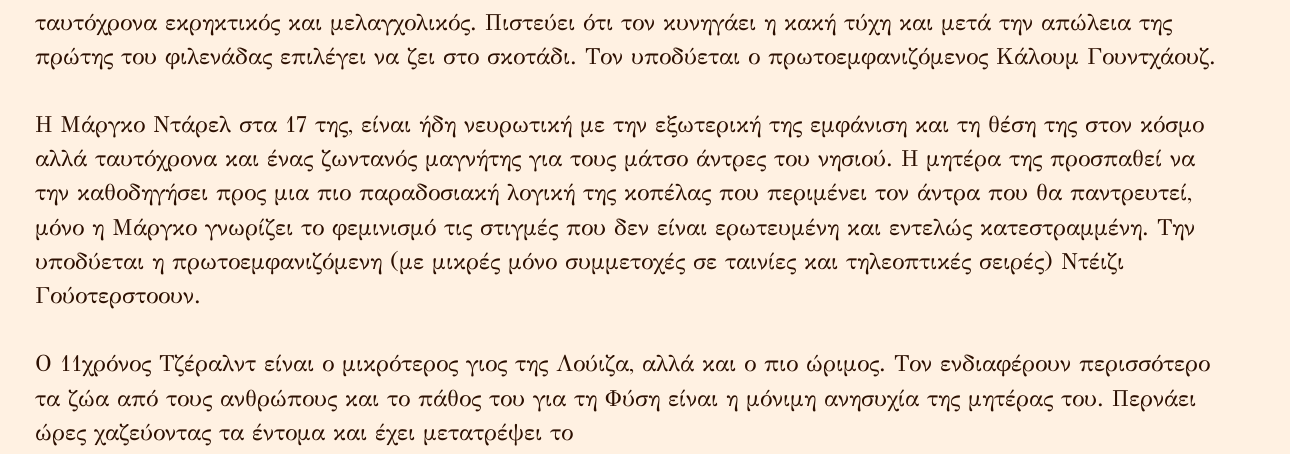ταυτόχρονα εκρηκτικός και μελαγχολικός. Πιστεύει ότι τον κυνηγάει η κακή τύχη και μετά την απώλεια της πρώτης του φιλενάδας επιλέγει να ζει στο σκοτάδι. Τον υποδύεται ο πρωτοεμφανιζόμενος Κάλουμ Γουντχάουζ.

Η Μάργκο Ντάρελ στα 17 της, είναι ήδη νευρωτική με την εξωτερική της εμφάνιση και τη θέση της στον κόσμο αλλά ταυτόχρονα και ένας ζωντανός μαγνήτης για τους μάτσο άντρες του νησιού. Η μητέρα της προσπαθεί να την καθοδηγήσει προς μια πιο παραδοσιακή λογική της κοπέλας που περιμένει τον άντρα που θα παντρευτεί, μόνο η Μάργκο γνωρίζει το φεμινισμό τις στιγμές που δεν είναι ερωτευμένη και εντελώς κατεστραμμένη. Την υποδύεται η πρωτοεμφανιζόμενη (με μικρές μόνο συμμετοχές σε ταινίες και τηλεοπτικές σειρές) Ντέιζι Γούοτερστοουν.

Ο 11χρόνος Τζέραλντ είναι ο μικρότερος γιος της Λούιζα, αλλά και ο πιο ώριμος. Τον ενδιαφέρουν περισσότερο τα ζώα από τους ανθρώπους και το πάθος του για τη Φύση είναι η μόνιμη ανησυχία της μητέρας του. Περνάει ώρες χαζεύοντας τα έντομα και έχει μετατρέψει το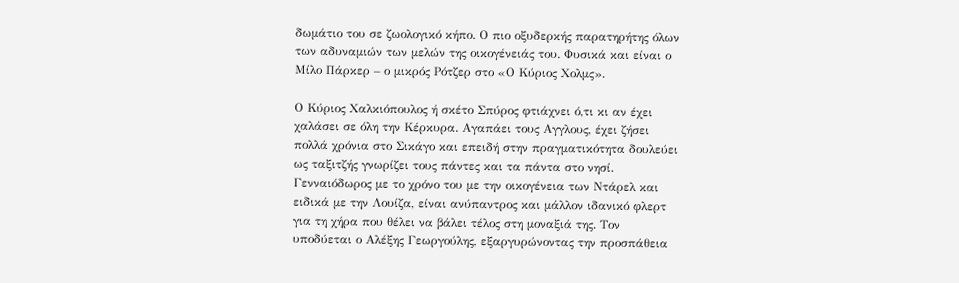δωμάτιο του σε ζωολογικό κήπο. Ο πιο οξυδερκής παρατηρήτης όλων των αδυναμιών των μελών της οικογένειάς του. Φυσικά και είναι ο Μίλο Πάρκερ – ο μικρός Ρότζερ στο «Ο Κύριος Χολμς».

Ο Κύριος Χαλκιόπουλος ή σκέτο Σπύρος φτιάχνει ό,τι κι αν έχει χαλάσει σε όλη την Κέρκυρα. Αγαπάει τους Αγγλους, έχει ζήσει πολλά χρόνια στο Σικάγο και επειδή στην πραγματικότητα δουλεύει ως ταξιτζής γνωρίζει τους πάντες και τα πάντα στο νησί. Γενναιόδωρος με το χρόνο του με την οικογένεια των Ντάρελ και ειδικά με την Λουίζα, είναι ανύπαντρος και μάλλον ιδανικό φλερτ για τη χήρα που θέλει να βάλει τέλος στη μοναξιά της. Τον υποδύεται ο Αλέξης Γεωργούλης, εξαργυρώνοντας την προσπάθεια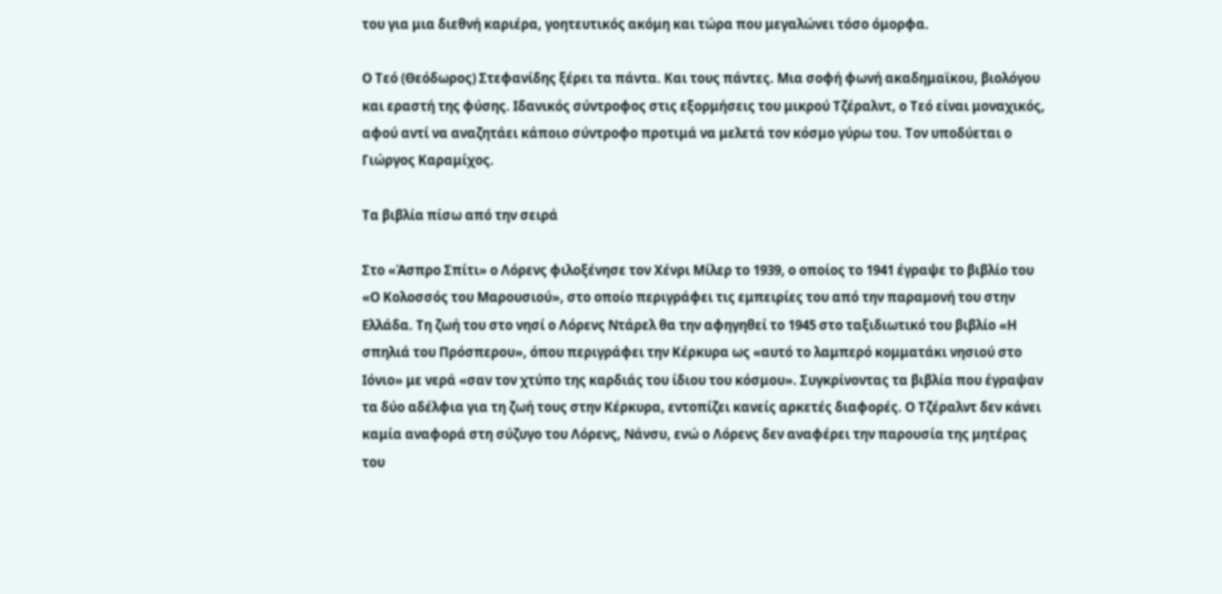του για μια διεθνή καριέρα, γοητευτικός ακόμη και τώρα που μεγαλώνει τόσο όμορφα.

Ο Τεό (Θεόδωρος) Στεφανίδης ξέρει τα πάντα. Και τους πάντες. Μια σοφή φωνή ακαδημαϊκου, βιολόγου και εραστή της φύσης. Ιδανικός σύντροφος στις εξορμήσεις του μικρού Τζέραλντ, ο Τεό είναι μοναχικός, αφού αντί να αναζητάει κάποιο σύντροφο προτιμά να μελετά τον κόσμο γύρω του. Τον υποδύεται ο Γιώργος Καραμίχος.

Τα βιβλία πίσω από την σειρά

Στο «Άσπρο Σπίτι» ο Λόρενς φιλοξένησε τον Χένρι Μίλερ το 1939, ο οποίος το 1941 έγραψε το βιβλίο του «Ο Κολοσσός του Μαρουσιού», στο οποίο περιγράφει τις εμπειρίες του από την παραμονή του στην Ελλάδα. Τη ζωή του στο νησί ο Λόρενς Ντάρελ θα την αφηγηθεί το 1945 στο ταξιδιωτικό του βιβλίο «Η σπηλιά του Πρόσπερου», όπου περιγράφει την Κέρκυρα ως «αυτό το λαμπερό κομματάκι νησιού στο Ιόνιο» με νερά «σαν τον χτύπο της καρδιάς του ίδιου του κόσμου». Συγκρίνοντας τα βιβλία που έγραψαν τα δύο αδέλφια για τη ζωή τους στην Κέρκυρα, εντοπίζει κανείς αρκετές διαφορές. Ο Τζέραλντ δεν κάνει καμία αναφορά στη σύζυγο του Λόρενς, Νάνσυ, ενώ ο Λόρενς δεν αναφέρει την παρουσία της μητέρας του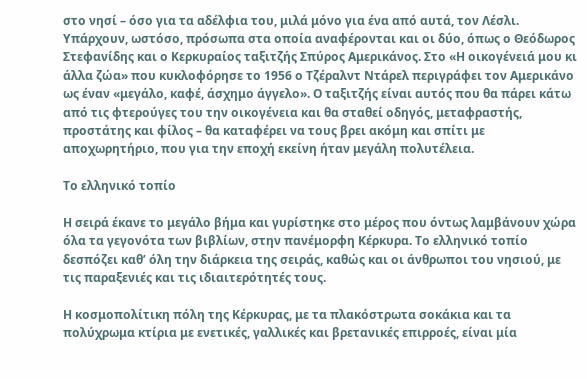στο νησί – όσο για τα αδέλφια του, μιλά μόνο για ένα από αυτά, τον Λέσλι. Υπάρχουν, ωστόσο, πρόσωπα στα οποία αναφέρονται και οι δύο, όπως ο Θεόδωρος Στεφανίδης και ο Κερκυραίος ταξιτζής Σπύρος Αμερικάνος. Στο «Η οικογένειά μου κι άλλα ζώα» που κυκλοφόρησε το 1956 ο Τζέραλντ Ντάρελ περιγράφει τον Αμερικάνο ως έναν «μεγάλο, καφέ, άσχημο άγγελο». Ο ταξιτζής είναι αυτός που θα πάρει κάτω από τις φτερούγες του την οικογένεια και θα σταθεί οδηγός, μεταφραστής, προστάτης και φίλος – θα καταφέρει να τους βρει ακόμη και σπίτι με αποχωρητήριο, που για την εποχή εκείνη ήταν μεγάλη πολυτέλεια.

Το ελληνικό τοπίο

Η σειρά έκανε το μεγάλο βήμα και γυρίστηκε στο μέρος που όντως λαμβάνουν χώρα όλα τα γεγονότα των βιβλίων, στην πανέμορφη Κέρκυρα. Το ελληνικό τοπίο δεσπόζει καθ’ όλη την διάρκεια της σειράς, καθώς και οι άνθρωποι του νησιού, με τις παραξενιές και τις ιδιαιτερότητές τους.

Η κοσμοπολίτικη πόλη της Κέρκυρας, με τα πλακόστρωτα σοκάκια και τα πολύχρωμα κτίρια με ενετικές, γαλλικές και βρετανικές επιρροές, είναι μία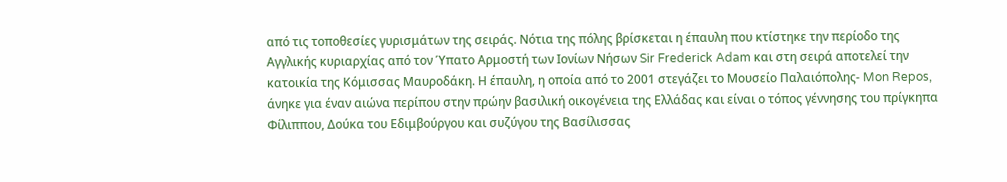από τις τοποθεσίες γυρισμάτων της σειράς. Νότια της πόλης βρίσκεται η έπαυλη που κτίστηκε την περίοδο της Αγγλικής κυριαρχίας από τον Ύπατο Αρμοστή των Ιονίων Νήσων Sir Frederick Adam και στη σειρά αποτελεί την κατοικία της Κόμισσας Μαυροδάκη. Η έπαυλη, η οποία από το 2001 στεγάζει το Μουσείο Παλαιόπολης- Mon Repos, άνηκε για έναν αιώνα περίπου στην πρώην βασιλική οικογένεια της Ελλάδας και είναι ο τόπος γέννησης του πρίγκηπα Φίλιππου, Δούκα του Εδιμβούργου και συζύγου της Βασίλισσας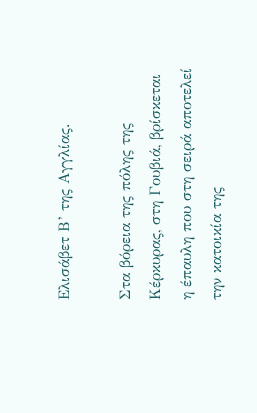Ελισάβετ Β’ της Αγγλίας.

Στα βόρεια της πόλης της Κέρκυρας, στη Γουβιά, βρίσκεται η έπαυλη που στη σειρά αποτελεί την κατοικία της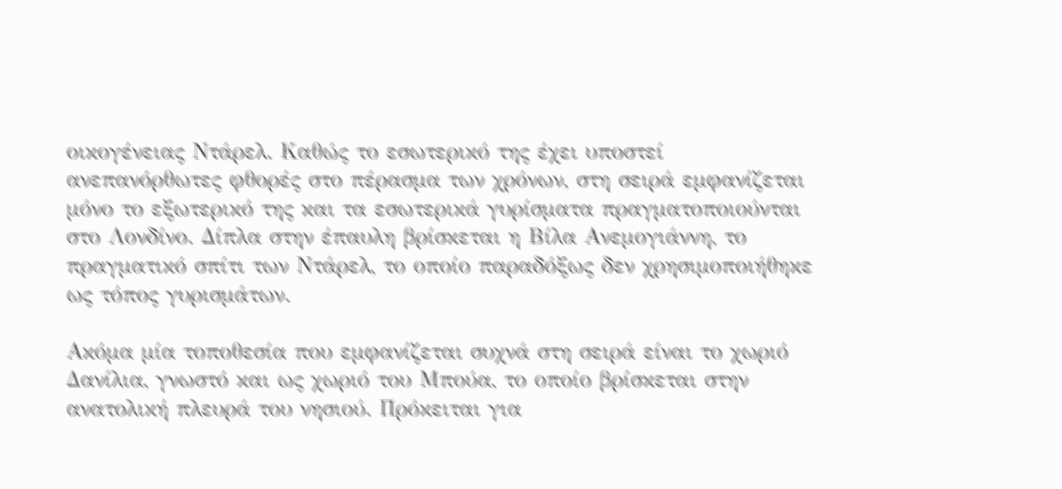οικογένειας Ντάρελ. Καθώς το εσωτερικό της έχει υποστεί ανεπανόρθωτες φθορές στο πέρασμα των χρόνων, στη σειρά εμφανίζεται μόνο το εξωτερικό της και τα εσωτερικά γυρίσματα πραγματοποιούνται στο Λονδίνο. Δίπλα στην έπαυλη βρίσκεται η Βίλα Ανεμογιάννη, το πραγματικό σπίτι των Ντάρελ, το οποίο παραδόξως δεν χρησιμοποιήθηκε ως τόπος γυρισμάτων.

Ακόμα μία τοποθεσία που εμφανίζεται συχνά στη σειρά είναι το χωριό Δανίλια, γνωστό και ως χωριό του Μπούα, το οποίο βρίσκεται στην ανατολική πλευρά του νησιού. Πρόκειται για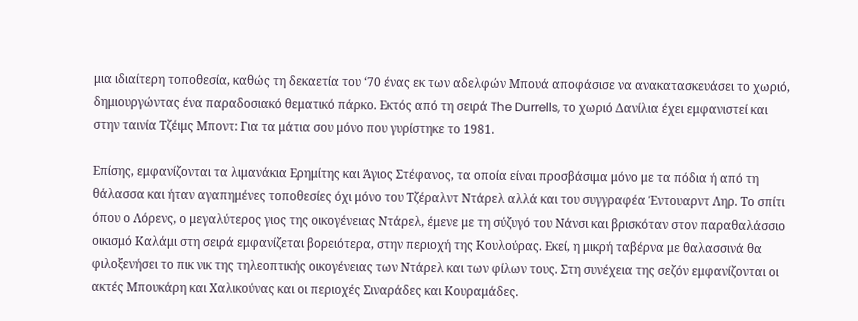μια ιδιαίτερη τοποθεσία, καθώς τη δεκαετία του ‘70 ένας εκ των αδελφών Μπουά αποφάσισε να ανακατασκευάσει το χωριό, δημιουργώντας ένα παραδοσιακό θεματικό πάρκο. Εκτός από τη σειρά The Durrells, το χωριό Δανίλια έχει εμφανιστεί και στην ταινία Τζέιμς Μποντ: Για τα μάτια σου μόνο που γυρίστηκε το 1981.

Επίσης, εμφανίζονται τα λιμανάκια Ερημίτης και Άγιος Στέφανος, τα οποία είναι προσβάσιμα μόνο με τα πόδια ή από τη θάλασσα και ήταν αγαπημένες τοποθεσίες όχι μόνο του Τζέραλντ Ντάρελ αλλά και του συγγραφέα Έντουαρντ Ληρ. Το σπίτι όπου ο Λόρενς, ο μεγαλύτερος γιος της οικογένειας Ντάρελ, έμενε με τη σύζυγό του Νάνσι και βρισκόταν στον παραθαλάσσιο οικισμό Καλάμι στη σειρά εμφανίζεται βορειότερα, στην περιοχή της Κουλούρας. Εκεί, η μικρή ταβέρνα με θαλασσινά θα φιλοξενήσει το πικ νικ της τηλεοπτικής οικογένειας των Ντάρελ και των φίλων τους. Στη συνέχεια της σεζόν εμφανίζονται οι ακτές Μπουκάρη και Χαλικούνας και οι περιοχές Σιναράδες και Κουραμάδες.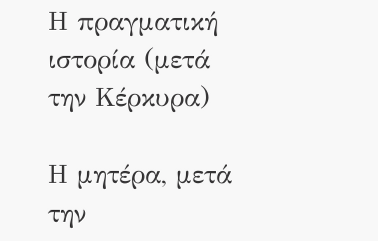Η πραγματική ιστορία (μετά την Κέρκυρα)

Η μητέρα, μετά την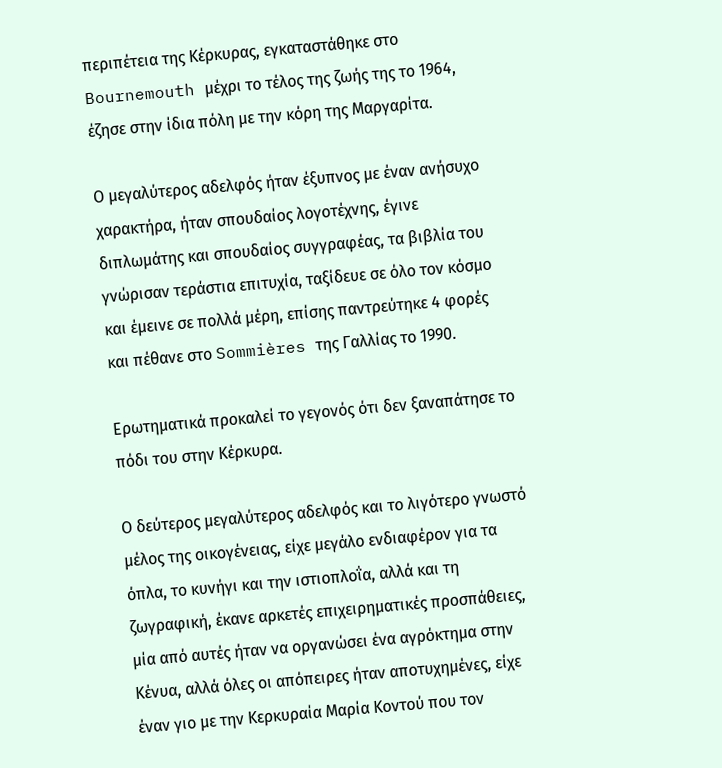περιπέτεια της Κέρκυρας, εγκαταστάθηκε στο Bournemouth μέχρι το τέλος της ζωής της το 1964, έζησε στην ίδια πόλη με την κόρη της Μαργαρίτα.

Ο μεγαλύτερος αδελφός ήταν έξυπνος με έναν ανήσυχο χαρακτήρα, ήταν σπουδαίος λογοτέχνης, έγινε διπλωμάτης και σπουδαίος συγγραφέας, τα βιβλία του γνώρισαν τεράστια επιτυχία, ταξίδευε σε όλο τον κόσμο και έμεινε σε πολλά μέρη, επίσης παντρεύτηκε 4 φορές και πέθανε στο Sommières της Γαλλίας το 1990.

Ερωτηματικά προκαλεί το γεγονός ότι δεν ξαναπάτησε το πόδι του στην Κέρκυρα.

Ο δεύτερος μεγαλύτερος αδελφός και το λιγότερο γνωστό μέλος της οικογένειας, είχε μεγάλο ενδιαφέρον για τα όπλα, το κυνήγι και την ιστιοπλοΐα, αλλά και τη ζωγραφική, έκανε αρκετές επιχειρηματικές προσπάθειες, μία από αυτές ήταν να οργανώσει ένα αγρόκτημα στην Κένυα, αλλά όλες οι απόπειρες ήταν αποτυχημένες, είχε έναν γιο με την Κερκυραία Μαρία Κοντού που τον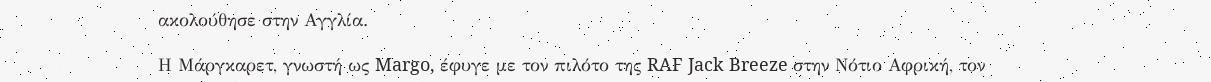ακολούθησε στην Αγγλία.

Η Μάργκαρετ, γνωστή ως Margo, έφυγε με τον πιλότο της RAF Jack Breeze στην Νότιο Αφρική, τον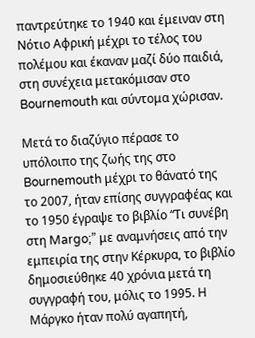παντρεύτηκε το 1940 και έμειναν στη Νότιο Αφρική μέχρι το τέλος του πολέμου και έκαναν μαζί δύο παιδιά, στη συνέχεια μετακόμισαν στο Bournemouth και σύντομα χώρισαν.

Μετά το διαζύγιο πέρασε το υπόλοιπο της ζωής της στο Bournemouth μέχρι το θάνατό της το 2007, ήταν επίσης συγγραφέας και το 1950 έγραψε το βιβλίο “Τι συνέβη στη Margo;” με αναμνήσεις από την εμπειρία της στην Κέρκυρα, το βιβλίο δημοσιεύθηκε 40 χρόνια μετά τη συγγραφή του, μόλις το 1995. Η Μάργκο ήταν πολύ αγαπητή,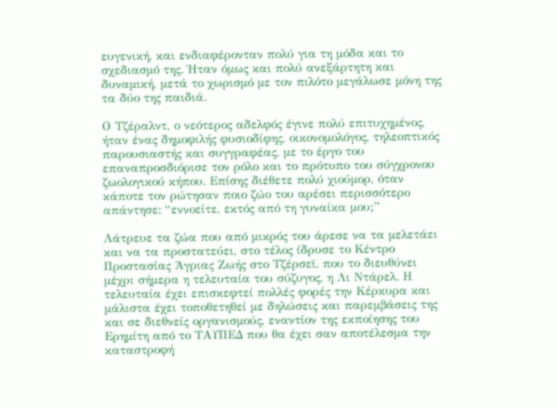ευγενική, και ενδιαφέρονταν πολύ για τη μόδα και το σχεδιασμό της. Ήταν όμως και πολύ ανεξάρτητη και δυναμική, μετά το χωρισμό με τον πιλότο μεγάλωσε μόνη της τα δύο της παιδιά.

Ο Τζέραλντ, ο νεότερος αδελφός έγινε πολύ επιτυχημένος, ήταν ένας δημοφιλής φυσιοδίφης, οικονομολόγος, τηλεοπτικός παρουσιαστής και συγγραφέας, με το έργο του επαναπροσδιόρισε τον ρόλο και το πρότυπο του σύγχρονου ζωολογικού κήπου. Επίσης διέθετε πολύ χιούμορ, όταν κάποτε τον ρώτησαν ποιο ζώο του αρέσει περισσότερο απάντησε: “εννοείτε, εκτός από τη γυναίκα μου;”

Λάτρευε τα ζώα που από μικρός του άρεσε να τα μελετάει και να τα προστατεύει, στο τέλος ίδρυσε το Κέντρο Προστασίας Άγριας Ζωής στο Τζέρσεϊ, που το διευθύνει μέχρι σήμερα η τελευταία του σύζυγος, η Λι Ντάρελ. Η τελευταία έχει επισκεφτεί πολλές φορές την Κέρκυρα και μάλιστα έχει τοποθετηθεί με δηλώσεις και παρεμβάσεις της και σε διεθνείς οργανισμούς, εναντίον της εκποίησης του Ερημίτη από το ΤΑΥΠΕΔ που θα έχει σαν αποτέλεσμα την καταστροφή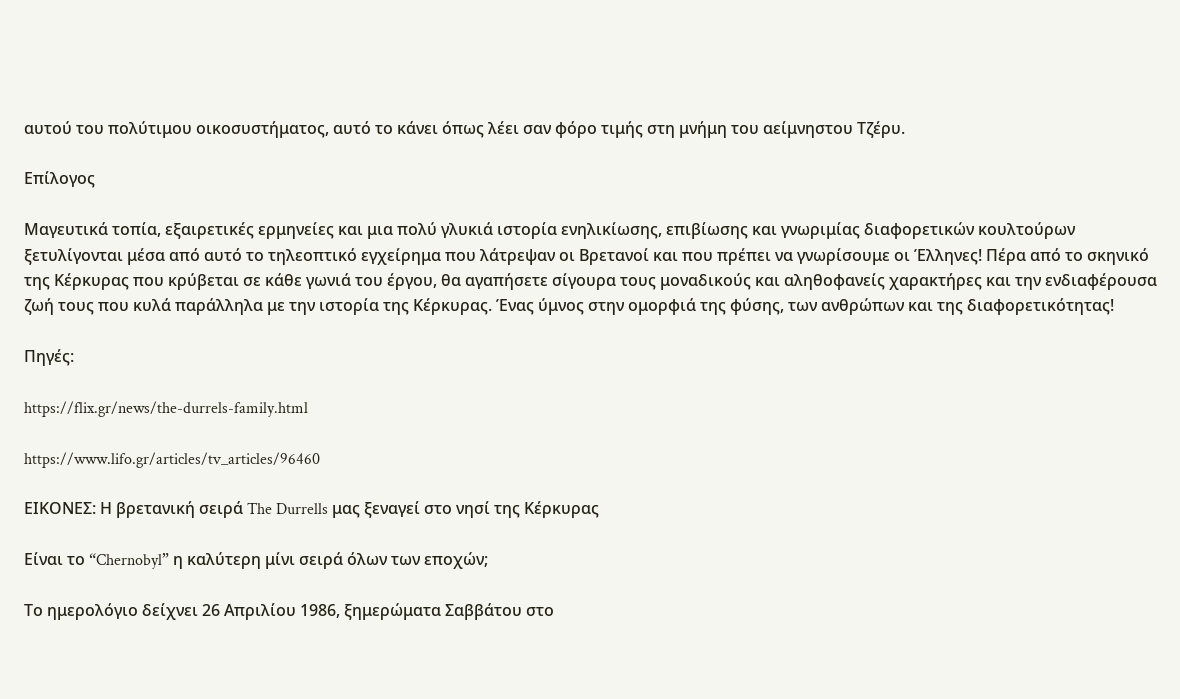αυτού του πολύτιμου οικοσυστήματος, αυτό το κάνει όπως λέει σαν φόρο τιμής στη μνήμη του αείμνηστου Τζέρυ.

Επίλογος

Μαγευτικά τοπία, εξαιρετικές ερμηνείες και μια πολύ γλυκιά ιστορία ενηλικίωσης, επιβίωσης και γνωριμίας διαφορετικών κουλτούρων ξετυλίγονται μέσα από αυτό το τηλεοπτικό εγχείρημα που λάτρεψαν οι Βρετανοί και που πρέπει να γνωρίσουμε οι Έλληνες! Πέρα από το σκηνικό της Κέρκυρας που κρύβεται σε κάθε γωνιά του έργου, θα αγαπήσετε σίγουρα τους μοναδικούς και αληθοφανείς χαρακτήρες και την ενδιαφέρουσα ζωή τους που κυλά παράλληλα με την ιστορία της Κέρκυρας. Ένας ύμνος στην ομορφιά της φύσης, των ανθρώπων και της διαφορετικότητας!

Πηγές:

https://flix.gr/news/the-durrels-family.html

https://www.lifo.gr/articles/tv_articles/96460

ΕΙΚΟΝΕΣ: Η βρετανική σειρά The Durrells μας ξεναγεί στο νησί της Κέρκυρας

Είναι το “Chernobyl” η καλύτερη μίνι σειρά όλων των εποχών;

Το ημερολόγιο δείχνει 26 Απριλίου 1986, ξημερώματα Σαββάτου στο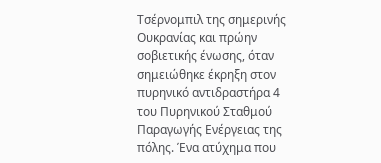Τσέρνομπιλ της σημερινής Ουκρανίας και πρώην σοβιετικής ένωσης, όταν σημειώθηκε έκρηξη στον πυρηνικό αντιδραστήρα 4 του Πυρηνικού Σταθμού Παραγωγής Ενέργειας της πόλης. Ένα ατύχημα που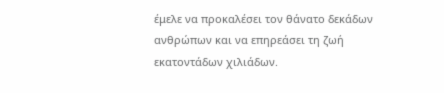έμελε να προκαλέσει τον θάνατο δεκάδων ανθρώπων και να επηρεάσει τη ζωή εκατοντάδων χιλιάδων.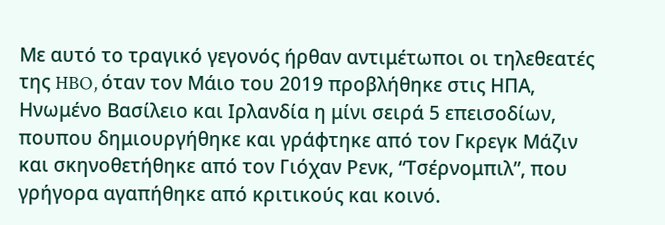Με αυτό το τραγικό γεγονός ήρθαν αντιμέτωποι οι τηλεθεατές της HBO, όταν τον Μάιο του 2019 προβλήθηκε στις ΗΠΑ, Ηνωμένο Βασίλειο και Ιρλανδία η μίνι σειρά 5 επεισοδίων, πουπου δημιουργήθηκε και γράφτηκε από τον Γκρεγκ Μάζιν και σκηνοθετήθηκε από τον Γιόχαν Ρενκ, “Τσέρνομπιλ”, που γρήγορα αγαπήθηκε από κριτικούς και κοινό.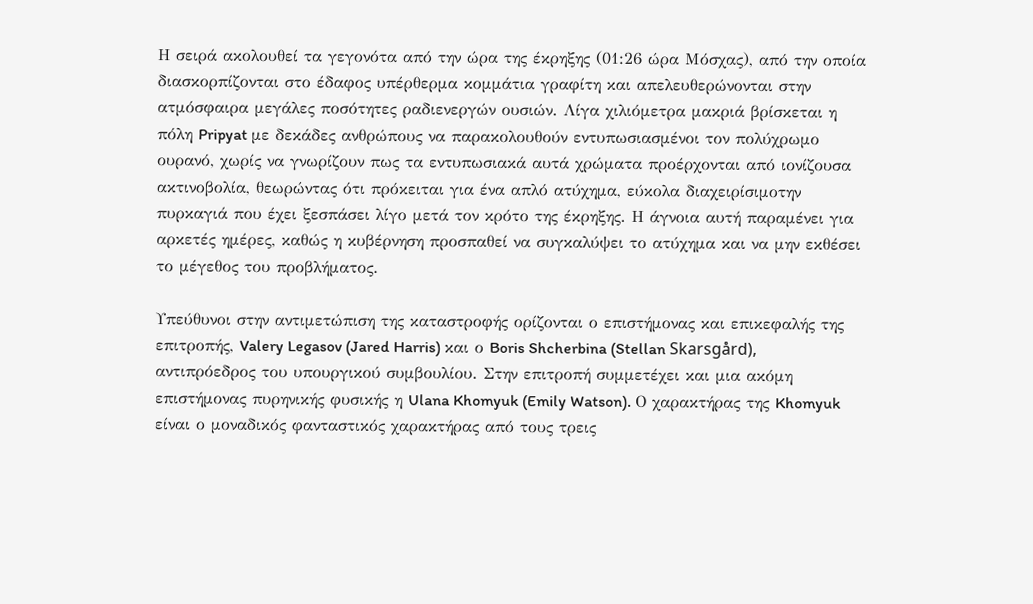Η σειρά ακολουθεί τα γεγονότα από την ώρα της έκρηξης (01:26 ώρα Μόσχας), από την οποία διασκορπίζονται στο έδαφος υπέρθερμα κομμάτια γραφίτη και απελευθερώνονται στην ατμόσφαιρα μεγάλες ποσότητες ραδιενεργών ουσιών. Λίγα χιλιόμετρα μακριά βρίσκεται η πόλη Pripyat με δεκάδες ανθρώπους να παρακολουθούν εντυπωσιασμένοι τον πολύχρωμο ουρανό, χωρίς να γνωρίζουν πως τα εντυπωσιακά αυτά χρώματα προέρχονται από ιονίζουσα ακτινοβολία, θεωρώντας ότι πρόκειται για ένα απλό ατύχημα, εύκολα διαχειρίσιμοτην πυρκαγιά που έχει ξεσπάσει λίγο μετά τον κρότο της έκρηξης. Η άγνοια αυτή παραμένει για αρκετές ημέρες, καθώς η κυβέρνηση προσπαθεί να συγκαλύψει το ατύχημα και να μην εκθέσει το μέγεθος του προβλήματος.

Υπεύθυνοι στην αντιμετώπιση της καταστροφής ορίζονται ο επιστήμονας και επικεφαλής της επιτροπής, Valery Legasov (Jared Harris) και ο Boris Shcherbina (Stellan Skarsgård), αντιπρόεδρος του υπουργικού συμβουλίου. Στην επιτροπή συμμετέχει και μια ακόμη επιστήμονας πυρηνικής φυσικής η Ulana Khomyuk (Emily Watson). Ο χαρακτήρας της Khomyuk είναι ο μοναδικός φανταστικός χαρακτήρας από τους τρεις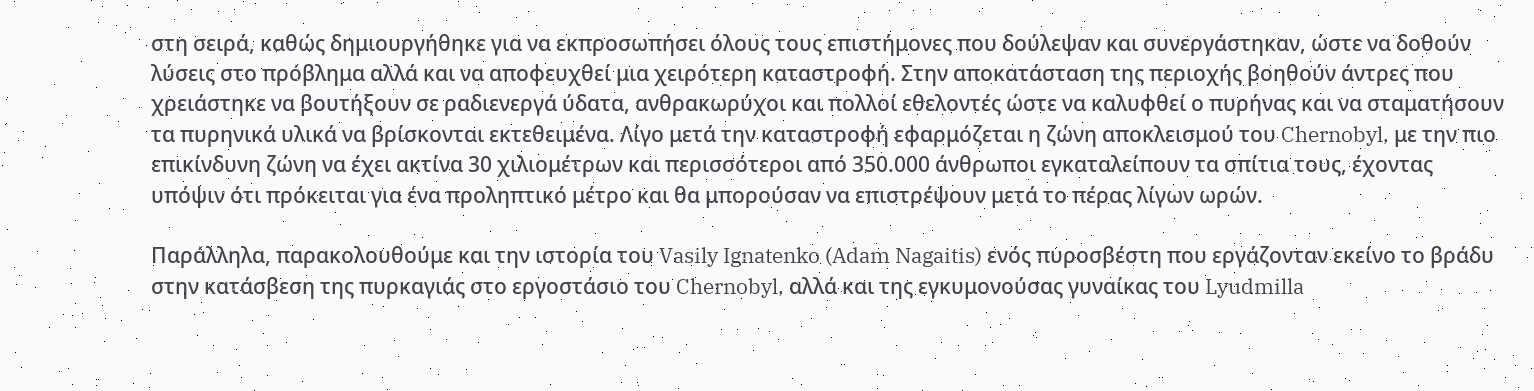στη σειρά, καθώς δημιουργήθηκε για να εκπροσωπήσει όλους τους επιστήμονες που δούλεψαν και συνεργάστηκαν, ώστε να δοθούν λύσεις στο πρόβλημα αλλά και να αποφευχθεί μια χειρότερη καταστροφή. Στην αποκατάσταση της περιοχής βοηθούν άντρες που χρειάστηκε να βουτήξουν σε ραδιενεργά ύδατα, ανθρακωρύχοι και πολλοί εθελοντές ώστε να καλυφθεί ο πυρήνας και να σταματήσουν τα πυρηνικά υλικά να βρίσκονται εκτεθειμένα. Λίγο μετά την καταστροφή εφαρμόζεται η ζώνη αποκλεισμού του Chernobyl, με την πιο επικίνδυνη ζώνη να έχει ακτίνα 30 χιλιομέτρων και περισσότεροι από 350.000 άνθρωποι εγκαταλείπουν τα σπίτια τους, έχοντας υπόψιν ότι πρόκειται για ένα προληπτικό μέτρο και θα μπορούσαν να επιστρέψουν μετά το πέρας λίγων ωρών.

Παράλληλα, παρακολουθούμε και την ιστορία του Vasily Ignatenko (Adam Nagaitis) ενός πυροσβέστη που εργάζονταν εκείνο το βράδυ στην κατάσβεση της πυρκαγιάς στο εργοστάσιο του Chernobyl, αλλά και της εγκυμονούσας γυναίκας του Lyudmilla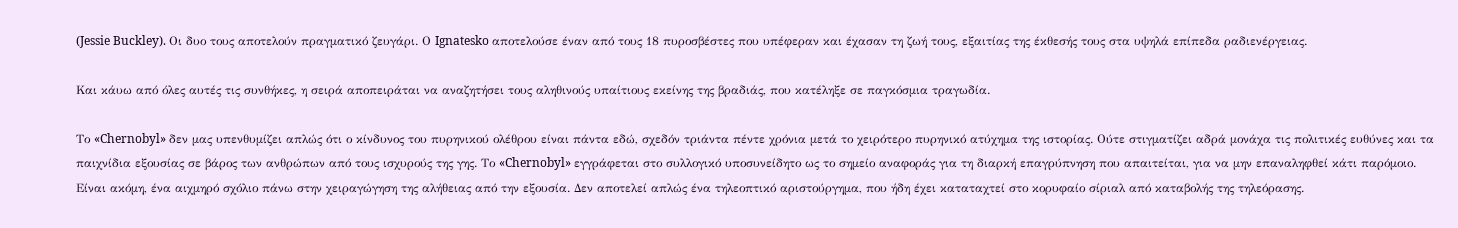(Jessie Buckley). Οι δυο τους αποτελούν πραγματικό ζευγάρι. Ο Ignatesko αποτελούσε έναν από τους 18 πυροσβέστες που υπέφεραν και έχασαν τη ζωή τους, εξαιτίας της έκθεσής τους στα υψηλά επίπεδα ραδιενέργειας.

Και κάυω από όλες αυτές τις συνθήκες, η σειρά αποπειράται να αναζητήσει τους αληθινούς υπαίτιους εκείνης της βραδιάς, που κατέληξε σε παγκόσμια τραγωδία.

Το «Chernobyl» δεν μας υπενθυμίζει απλώς ότι ο κίνδυνος του πυρηνικού ολέθρου είναι πάντα εδώ, σχεδόν τριάντα πέντε χρόνια μετά το χειρότερο πυρηνικό ατύχημα της ιστορίας. Ούτε στιγματίζει αδρά μονάχα τις πολιτικές ευθύνες και τα παιχνίδια εξουσίας σε βάρος των ανθρώπων από τους ισχυρούς της γης. Το «Chernobyl» εγγράφεται στο συλλογικό υποσυνείδητο ως το σημείο αναφοράς για τη διαρκή επαγρύπνηση που απαιτείται, για να μην επαναληφθεί κάτι παρόμοιο. Είναι ακόμη, ένα αιχμηρό σχόλιο πάνω στην χειραγώγηση της αλήθειας από την εξουσία. Δεν αποτελεί απλώς ένα τηλεοπτικό αριστούργημα, που ήδη έχει καταταχτεί στο κορυφαίο σίριαλ από καταβολής της τηλεόρασης.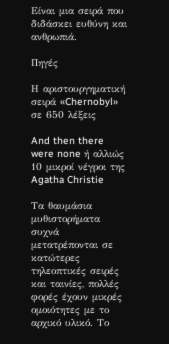Είναι μια σειρά που διδάσκει ευθύνη και ανθρωπιά.

Πηγές

Η αριστουργηματική σειρά «Chernobyl» σε 650 λέξεις

And then there were none ή αλλιώς 10 μικροί νέγροι της Agatha Christie

Τα θαυμάσια μυθιστορήματα συχνά μετατρέπονται σε κατώτερες τηλεοπτικές σειρές και ταινίες, πολλές φορές έχουν μικρές ομοιότητες με το αρχικό υλικό. Το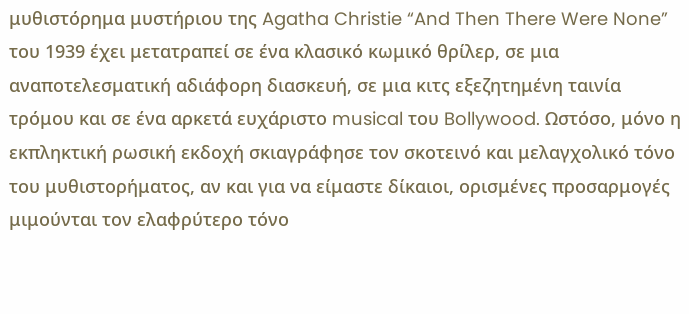μυθιστόρημα μυστήριου της Agatha Christie “And Then There Were None” του 1939 έχει μετατραπεί σε ένα κλασικό κωμικό θρίλερ, σε μια αναποτελεσματική αδιάφορη διασκευή, σε μια κιτς εξεζητημένη ταινία τρόμου και σε ένα αρκετά ευχάριστο musical του Bollywood. Ωστόσο, μόνο η εκπληκτική ρωσική εκδοχή σκιαγράφησε τον σκοτεινό και μελαγχολικό τόνο του μυθιστορήματος, αν και για να είμαστε δίκαιοι, ορισμένες προσαρμογές μιμούνται τον ελαφρύτερο τόνο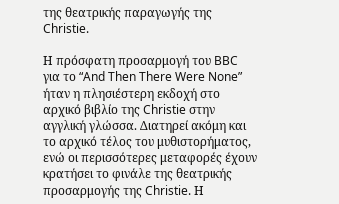της θεατρικής παραγωγής της Christie.

Η πρόσφατη προσαρμογή του BBC για το “And Then There Were None” ήταν η πλησιέστερη εκδοχή στο αρχικό βιβλίο της Christie στην αγγλική γλώσσα. Διατηρεί ακόμη και το αρχικό τέλος του μυθιστορήματος, ενώ οι περισσότερες μεταφορές έχουν κρατήσει το φινάλε της θεατρικής προσαρμογής της Christie. Η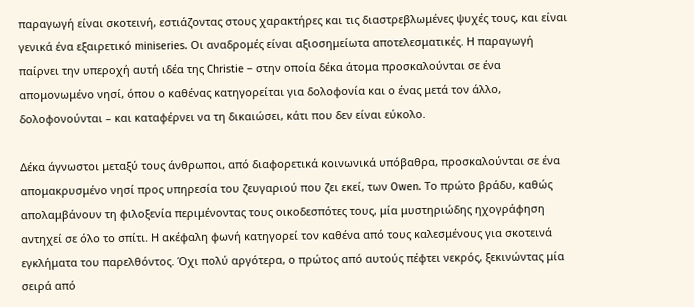παραγωγή είναι σκοτεινή, εστιάζοντας στους χαρακτήρες και τις διαστρεβλωμένες ψυχές τους, και είναι γενικά ένα εξαιρετικό miniseries. Οι αναδρομές είναι αξιοσημείωτα αποτελεσματικές. Η παραγωγή παίρνει την υπεροχή αυτή ιδέα της Christie – στην οποία δέκα άτομα προσκαλούνται σε ένα απομονωμένο νησί, όπου ο καθένας κατηγορείται για δολοφονία και ο ένας μετά τον άλλο, δολοφονούνται – και καταφέρνει να τη δικαιώσει, κάτι που δεν είναι εύκολο.

Δέκα άγνωστοι μεταξύ τους άνθρωποι, από διαφορετικά κοινωνικά υπόβαθρα, προσκαλούνται σε ένα απομακρυσμένο νησί προς υπηρεσία του ζευγαριού που ζει εκεί, των Owen. Το πρώτο βράδυ, καθώς απολαμβάνουν τη φιλοξενία περιμένοντας τους οικοδεσπότες τους, μία μυστηριώδης ηχογράφηση αντηχεί σε όλο το σπίτι. Η ακέφαλη φωνή κατηγορεί τον καθένα από τους καλεσμένους για σκοτεινά εγκλήματα του παρελθόντος. Όχι πολύ αργότερα, ο πρώτος από αυτούς πέφτει νεκρός, ξεκινώντας μία σειρά από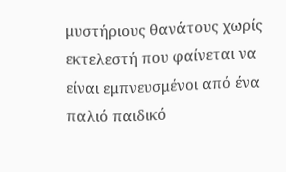μυστήριους θανάτους χωρίς εκτελεστή που φαίνεται να είναι εμπνευσμένοι από ένα παλιό παιδικό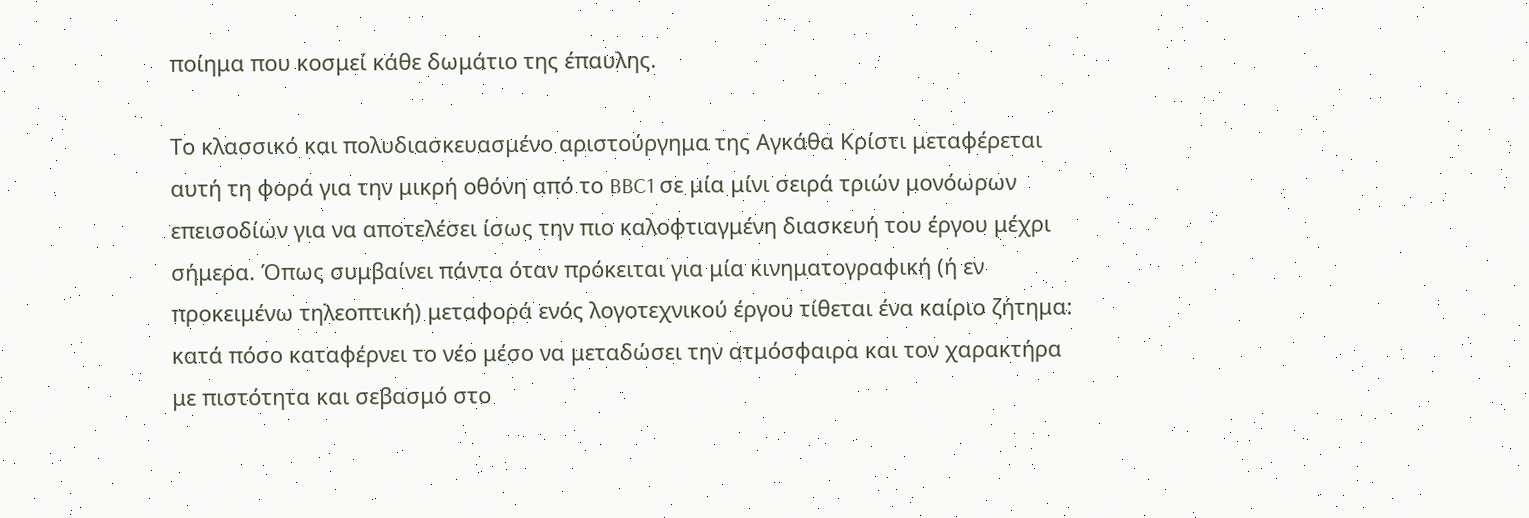ποίημα που κοσμεί κάθε δωμάτιο της έπαυλης.

Το κλασσικό και πολυδιασκευασμένο αριστούργημα της Αγκάθα Κρίστι μεταφέρεται αυτή τη φορά για την μικρή οθόνη από το BBC1 σε μία μίνι σειρά τριών μονόωρων επεισοδίων για να αποτελέσει ίσως την πιο καλοφτιαγμένη διασκευή του έργου μέχρι σήμερα. Όπως συμβαίνει πάντα όταν πρόκειται για μία κινηματογραφική (ή εν προκειμένω τηλεοπτική) μεταφορά ενός λογοτεχνικού έργου τίθεται ένα καίριο ζήτημα: κατά πόσο καταφέρνει το νέο μέσο να μεταδώσει την ατμόσφαιρα και τον χαρακτήρα με πιστότητα και σεβασμό στο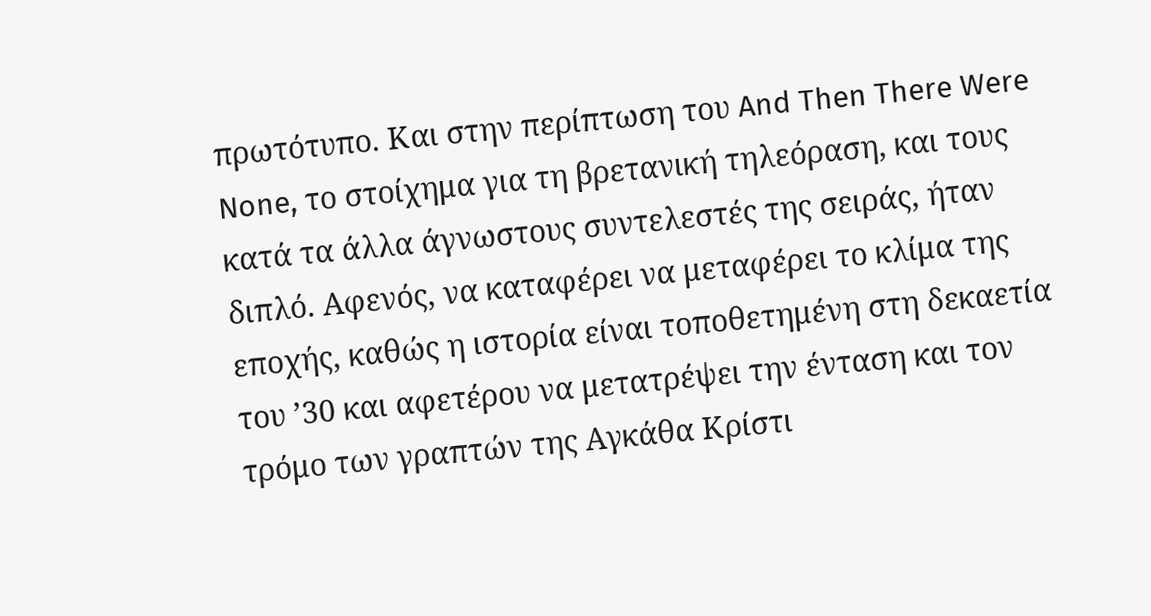πρωτότυπο. Και στην περίπτωση του And Then There Were None, το στοίχημα για τη βρετανική τηλεόραση, και τους κατά τα άλλα άγνωστους συντελεστές της σειράς, ήταν διπλό. Αφενός, να καταφέρει να μεταφέρει το κλίμα της εποχής, καθώς η ιστορία είναι τοποθετημένη στη δεκαετία του ’30 και αφετέρου να μετατρέψει την ένταση και τον τρόμο των γραπτών της Αγκάθα Κρίστι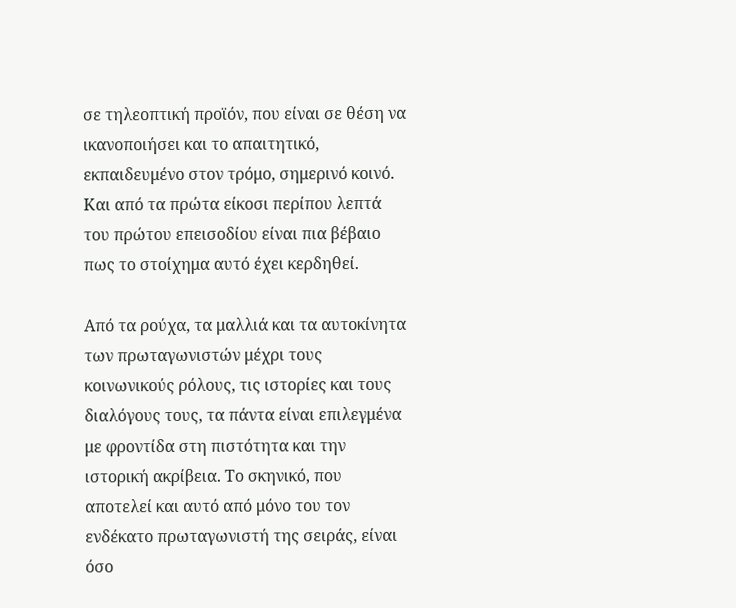σε τηλεοπτική προϊόν, που είναι σε θέση να ικανοποιήσει και το απαιτητικό, εκπαιδευμένο στον τρόμο, σημερινό κοινό. Και από τα πρώτα είκοσι περίπου λεπτά του πρώτου επεισοδίου είναι πια βέβαιο πως το στοίχημα αυτό έχει κερδηθεί.

Από τα ρούχα, τα μαλλιά και τα αυτοκίνητα των πρωταγωνιστών μέχρι τους κοινωνικούς ρόλους, τις ιστορίες και τους διαλόγους τους, τα πάντα είναι επιλεγμένα με φροντίδα στη πιστότητα και την ιστορική ακρίβεια. Το σκηνικό, που αποτελεί και αυτό από μόνο του τον ενδέκατο πρωταγωνιστή της σειράς, είναι όσο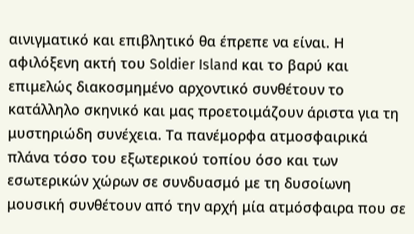αινιγματικό και επιβλητικό θα έπρεπε να είναι. Η αφιλόξενη ακτή του Soldier Island και το βαρύ και επιμελώς διακοσμημένο αρχοντικό συνθέτουν το κατάλληλο σκηνικό και μας προετοιμάζουν άριστα για τη μυστηριώδη συνέχεια. Τα πανέμορφα ατμοσφαιρικά πλάνα τόσο του εξωτερικού τοπίου όσο και των εσωτερικών χώρων σε συνδυασμό με τη δυσοίωνη μουσική συνθέτουν από την αρχή μία ατμόσφαιρα που σε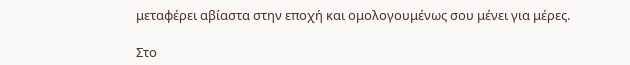μεταφέρει αβίαστα στην εποχή και ομολογουμένως σου μένει για μέρες.

Στο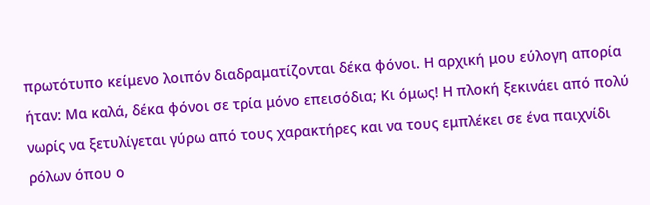πρωτότυπο κείμενο λοιπόν διαδραματίζονται δέκα φόνοι. Η αρχική μου εύλογη απορία ήταν: Μα καλά, δέκα φόνοι σε τρία μόνο επεισόδια; Κι όμως! Η πλοκή ξεκινάει από πολύ νωρίς να ξετυλίγεται γύρω από τους χαρακτήρες και να τους εμπλέκει σε ένα παιχνίδι ρόλων όπου ο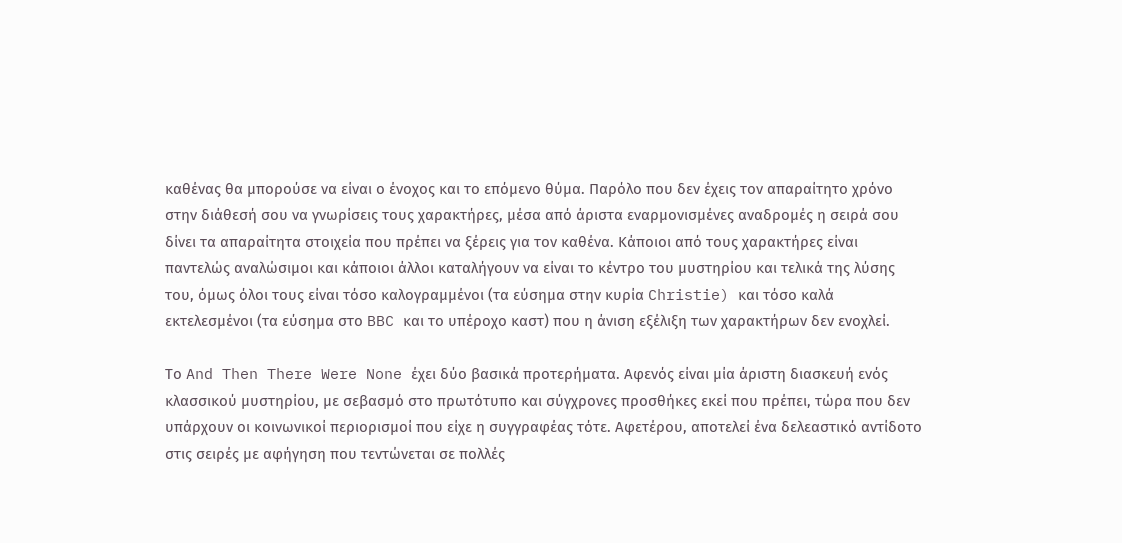καθένας θα μπορούσε να είναι ο ένοχος και το επόμενο θύμα. Παρόλο που δεν έχεις τον απαραίτητο χρόνο στην διάθεσή σου να γνωρίσεις τους χαρακτήρες, μέσα από άριστα εναρμονισμένες αναδρομές η σειρά σου δίνει τα απαραίτητα στοιχεία που πρέπει να ξέρεις για τον καθένα. Κάποιοι από τους χαρακτήρες είναι παντελώς αναλώσιμοι και κάποιοι άλλοι καταλήγουν να είναι το κέντρο του μυστηρίου και τελικά της λύσης του, όμως όλοι τους είναι τόσο καλογραμμένοι (τα εύσημα στην κυρία Christie) και τόσο καλά εκτελεσμένοι (τα εύσημα στο BBC και το υπέροχο καστ) που η άνιση εξέλιξη των χαρακτήρων δεν ενοχλεί.

Το And Then There Were None έχει δύο βασικά προτερήματα. Αφενός είναι μία άριστη διασκευή ενός κλασσικού μυστηρίου, με σεβασμό στο πρωτότυπο και σύγχρονες προσθήκες εκεί που πρέπει, τώρα που δεν υπάρχουν οι κοινωνικοί περιορισμοί που είχε η συγγραφέας τότε. Αφετέρου, αποτελεί ένα δελεαστικό αντίδοτο στις σειρές με αφήγηση που τεντώνεται σε πολλές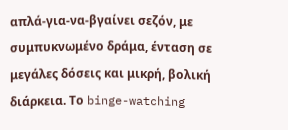απλά-για-να-βγαίνει σεζόν, με συμπυκνωμένο δράμα, ένταση σε μεγάλες δόσεις και μικρή, βολική διάρκεια. Το binge-watching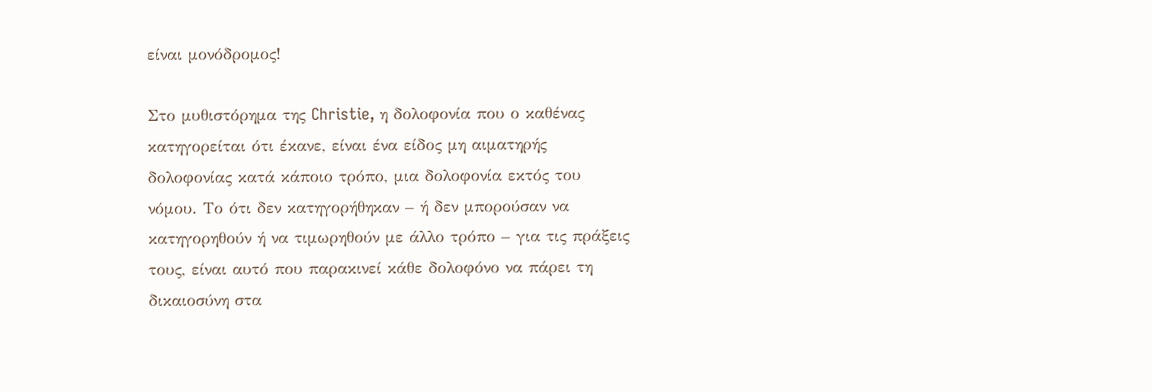είναι μονόδρομος!

Στο μυθιστόρημα της Christie, η δολοφονία που ο καθένας κατηγορείται ότι έκανε, είναι ένα είδος μη αιματηρής δολοφονίας κατά κάποιο τρόπο, μια δολοφονία εκτός του νόμου. Το ότι δεν κατηγορήθηκαν – ή δεν μπορούσαν να κατηγορηθούν ή να τιμωρηθούν με άλλο τρόπο – για τις πράξεις τους, είναι αυτό που παρακινεί κάθε δολοφόνο να πάρει τη δικαιοσύνη στα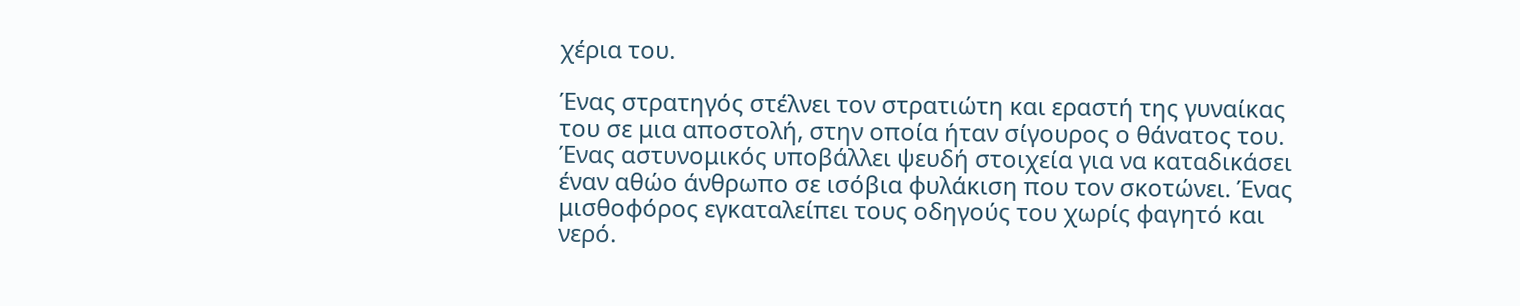χέρια του.

Ένας στρατηγός στέλνει τον στρατιώτη και εραστή της γυναίκας του σε μια αποστολή, στην οποία ήταν σίγουρος ο θάνατος του. Ένας αστυνομικός υποβάλλει ψευδή στοιχεία για να καταδικάσει έναν αθώο άνθρωπο σε ισόβια φυλάκιση που τον σκοτώνει. Ένας μισθοφόρος εγκαταλείπει τους οδηγούς του χωρίς φαγητό και νερό.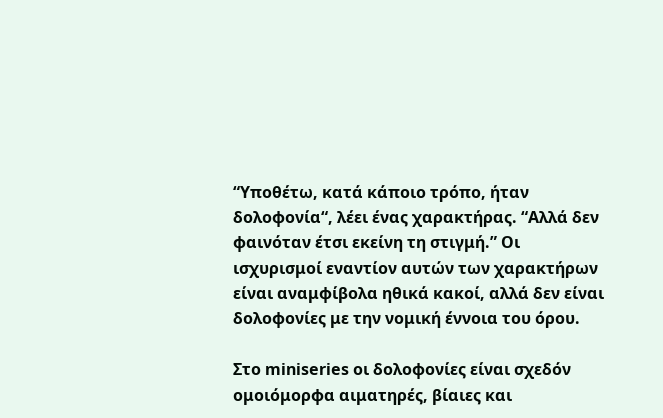“Υποθέτω, κατά κάποιο τρόπο, ήταν δολοφονία“, λέει ένας χαρακτήρας. “Αλλά δεν φαινόταν έτσι εκείνη τη στιγμή.” Οι ισχυρισμοί εναντίον αυτών των χαρακτήρων είναι αναμφίβολα ηθικά κακοί, αλλά δεν είναι δολοφονίες με την νομική έννοια του όρου.

Στο miniseries οι δολοφονίες είναι σχεδόν ομοιόμορφα αιματηρές, βίαιες και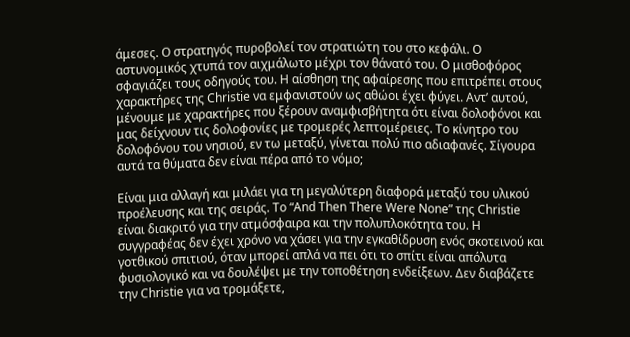άμεσες. Ο στρατηγός πυροβολεί τον στρατιώτη του στο κεφάλι. Ο αστυνομικός χτυπά τον αιχμάλωτο μέχρι τον θάνατό του. Ο μισθοφόρος σφαγιάζει τους οδηγούς του. Η αίσθηση της αφαίρεσης που επιτρέπει στους χαρακτήρες της Christie να εμφανιστούν ως αθώοι έχει φύγει. Αντ’ αυτού, μένουμε με χαρακτήρες που ξέρουν αναμφισβήτητα ότι είναι δολοφόνοι και μας δείχνουν τις δολοφονίες με τρομερές λεπτομέρειες. Το κίνητρο του δολοφόνου του νησιού, εν τω μεταξύ, γίνεται πολύ πιο αδιαφανές. Σίγουρα αυτά τα θύματα δεν είναι πέρα από το νόμο;

Είναι μια αλλαγή και μιλάει για τη μεγαλύτερη διαφορά μεταξύ του υλικού προέλευσης και της σειράς. Το “And Then There Were None” της Christie είναι διακριτό για την ατμόσφαιρα και την πολυπλοκότητα του. Η συγγραφέας δεν έχει χρόνο να χάσει για την εγκαθίδρυση ενός σκοτεινού και γοτθικού σπιτιού, όταν μπορεί απλά να πει ότι το σπίτι είναι απόλυτα φυσιολογικό και να δουλέψει με την τοποθέτηση ενδείξεων. Δεν διαβάζετε την Christie για να τρομάξετε,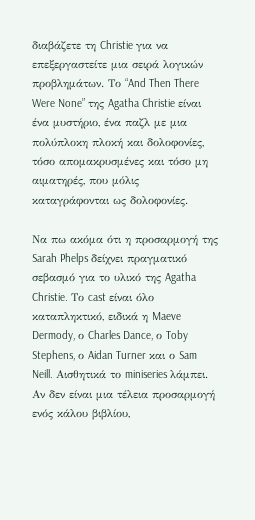διαβάζετε τη Christie για να επεξεργαστείτε μια σειρά λογικών προβλημάτων. Το “And Then There Were None” της Agatha Christie είναι ένα μυστήριο, ένα παζλ με μια πολύπλοκη πλοκή και δολοφονίες, τόσο απομακρυσμένες και τόσο μη αιματηρές, που μόλις καταγράφονται ως δολοφονίες.

Να πω ακόμα ότι η προσαρμογή της Sarah Phelps δείχνει πραγματικό σεβασμό για το υλικό της Agatha Christie. Το cast είναι όλο καταπληκτικό, ειδικά η Maeve Dermody, ο Charles Dance, ο Toby Stephens, ο Aidan Turner και ο Sam Neill. Αισθητικά το miniseries λάμπει. Αν δεν είναι μια τέλεια προσαρμογή ενός κάλου βιβλίου,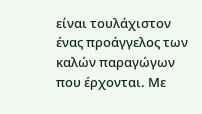είναι τουλάχιστον ένας προάγγελος των καλών παραγώγων που έρχονται. Με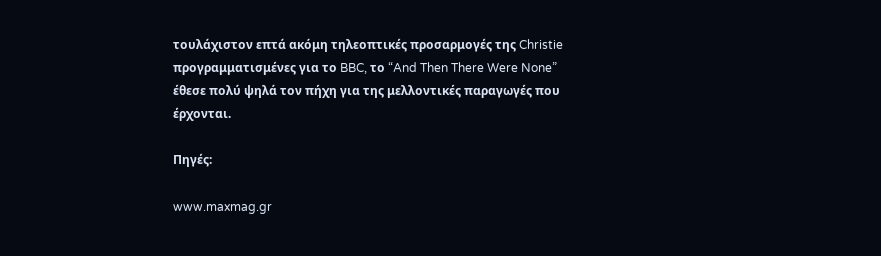τουλάχιστον επτά ακόμη τηλεοπτικές προσαρμογές της Christie προγραμματισμένες για το BBC, το “And Then There Were None” έθεσε πολύ ψηλά τον πήχη για της μελλοντικές παραγωγές που έρχονται.

Πηγές:

www.maxmag.gr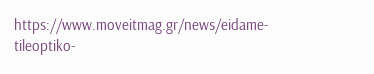https://www.moveitmag.gr/news/eidame-tileoptiko-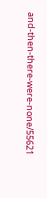and-then-there-were-none/55621